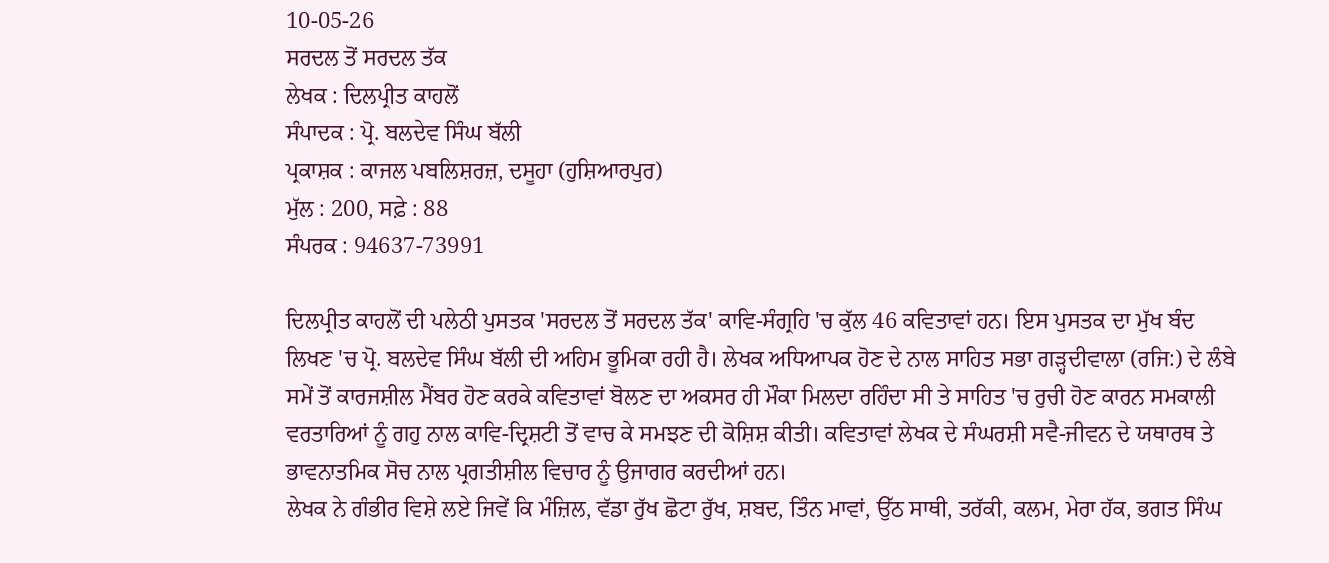10-05-26
ਸਰਦਲ ਤੋਂ ਸਰਦਲ ਤੱਕ
ਲੇਖਕ : ਦਿਲਪ੍ਰੀਤ ਕਾਹਲੋਂ
ਸੰਪਾਦਕ : ਪ੍ਰੋ. ਬਲਦੇਵ ਸਿੰਘ ਬੱਲੀ
ਪ੍ਰਕਾਸ਼ਕ : ਕਾਜਲ ਪਬਲਿਸ਼ਰਜ਼, ਦਸੂਹਾ (ਹੁਸ਼ਿਆਰਪੁਰ)
ਮੁੱਲ : 200, ਸਫ਼ੇ : 88
ਸੰਪਰਕ : 94637-73991

ਦਿਲਪ੍ਰੀਤ ਕਾਹਲੋਂ ਦੀ ਪਲੇਠੀ ਪੁਸਤਕ 'ਸਰਦਲ ਤੋਂ ਸਰਦਲ ਤੱਕ' ਕਾਵਿ-ਸੰਗ੍ਰਹਿ 'ਚ ਕੁੱਲ 46 ਕਵਿਤਾਵਾਂ ਹਨ। ਇਸ ਪੁਸਤਕ ਦਾ ਮੁੱਖ ਬੰਦ ਲਿਖਣ 'ਚ ਪ੍ਰੋ. ਬਲਦੇਵ ਸਿੰਘ ਬੱਲੀ ਦੀ ਅਹਿਮ ਭੂਮਿਕਾ ਰਹੀ ਹੈ। ਲੇਖਕ ਅਧਿਆਪਕ ਹੋਣ ਦੇ ਨਾਲ ਸਾਹਿਤ ਸਭਾ ਗੜ੍ਹਦੀਵਾਲਾ (ਰਜਿ:) ਦੇ ਲੰਬੇ ਸਮੇਂ ਤੋਂ ਕਾਰਜਸ਼ੀਲ ਮੈਂਬਰ ਹੋਣ ਕਰਕੇ ਕਵਿਤਾਵਾਂ ਬੋਲਣ ਦਾ ਅਕਸਰ ਹੀ ਮੌਕਾ ਮਿਲਦਾ ਰਹਿੰਦਾ ਸੀ ਤੇ ਸਾਹਿਤ 'ਚ ਰੁਚੀ ਹੋਣ ਕਾਰਨ ਸਮਕਾਲੀ ਵਰਤਾਰਿਆਂ ਨੂੰ ਗਹੁ ਨਾਲ ਕਾਵਿ-ਦ੍ਰਿਸ਼ਟੀ ਤੋਂ ਵਾਚ ਕੇ ਸਮਝਣ ਦੀ ਕੋਸ਼ਿਸ਼ ਕੀਤੀ। ਕਵਿਤਾਵਾਂ ਲੇਖਕ ਦੇ ਸੰਘਰਸ਼ੀ ਸਵੈ-ਜੀਵਨ ਦੇ ਯਥਾਰਥ ਤੇ ਭਾਵਨਾਤਮਿਕ ਸੋਚ ਨਾਲ ਪ੍ਰਗਤੀਸ਼ੀਲ ਵਿਚਾਰ ਨੂੰ ਉਜਾਗਰ ਕਰਦੀਆਂ ਹਨ।
ਲੇਖਕ ਨੇ ਗੰਭੀਰ ਵਿਸ਼ੇ ਲਏ ਜਿਵੇਂ ਕਿ ਮੰਜ਼ਿਲ, ਵੱਡਾ ਰੁੱਖ ਛੋਟਾ ਰੁੱਖ, ਸ਼ਬਦ, ਤਿੰਨ ਮਾਵਾਂ, ਉੱਠ ਸਾਥੀ, ਤਰੱਕੀ, ਕਲਮ, ਮੇਰਾ ਹੱਕ, ਭਗਤ ਸਿੰਘ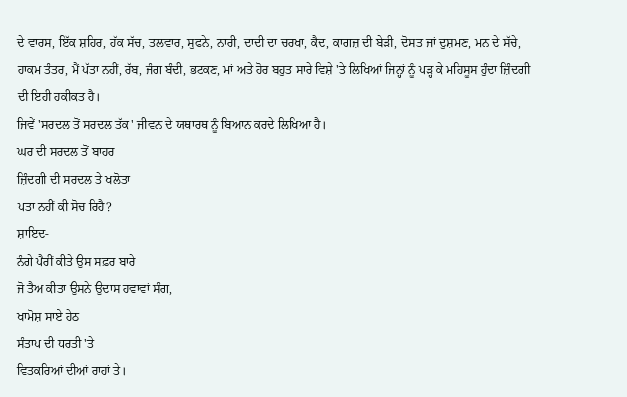ਦੇ ਵਾਰਸ, ਇੱਕ ਸ਼ਹਿਰ, ਹੱਕ ਸੱਚ, ਤਲਵਾਰ, ਸੁਫਨੇ, ਨਾਰੀ, ਦਾਦੀ ਦਾ ਚਰਖਾ, ਕੈਦ, ਕਾਗਜ਼ ਦੀ ਬੇੜੀ, ਦੋਸਤ ਜਾਂ ਦੁਸ਼ਮਣ, ਮਨ ਦੇ ਸੱਚੇ, ਹਾਕਮ ਤੰਤਰ, ਮੈਂ ਪੱਤਾ ਨਹੀਂ, ਰੱਬ, ਜੰਗ ਬੰਦੀ, ਭਟਕਣ, ਮਾਂ ਅਤੇ ਹੋਰ ਬਹੁਤ ਸਾਰੇ ਵਿਸ਼ੇ 'ਤੇ ਲਿਖਿਆਂ ਜਿਨ੍ਹਾਂ ਨੂੰ ਪੜ੍ਹ ਕੇ ਮਹਿਸੂਸ ਹੁੰਦਾ ਜ਼ਿੰਦਗੀ ਦੀ ਇਹੀ ਹਕੀਕਤ ਹੈ।
ਜਿਵੇਂ 'ਸਰਦਲ ਤੋਂ ਸਰਦਲ ਤੱਕ' ਜੀਵਨ ਦੇ ਯਥਾਰਥ ਨੂੰ ਬਿਆਨ ਕਰਦੇ ਲਿਖਿਆ ਹੈ।
ਘਰ ਦੀ ਸਰਦਲ ਤੋਂ ਬਾਹਰ
ਜ਼ਿੰਦਗੀ ਦੀ ਸਰਦਲ ਤੇ ਖਲੋਤਾ
ਪਤਾ ਨਹੀਂ ਕੀ ਸੋਚ ਰਿਹੈ?
ਸ਼ਾਇਦ-
ਨੰਗੇ ਪੈਰੀਂ ਕੀਤੇ ਉਸ ਸਫ਼ਰ ਬਾਰੇ
ਜੋ ਤੈਅ ਕੀਤਾ ਉਸਨੇ ਉਦਾਸ ਹਵਾਵਾਂ ਸੰਗ,
ਖਾਮੋਸ਼ ਸਾਏ ਹੇਠ
ਸੰਤਾਪ ਦੀ ਧਰਤੀ 'ਤੇ
ਵਿਤਕਰਿਆਂ ਦੀਆਂ ਰਾਹਾਂ ਤੇ।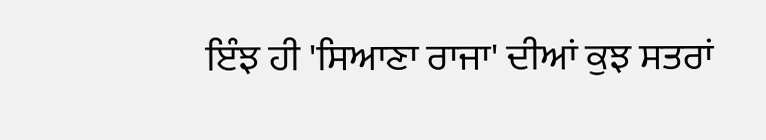ਇੰਝ ਹੀ 'ਸਿਆਣਾ ਰਾਜਾ' ਦੀਆਂ ਕੁਝ ਸਤਰਾਂ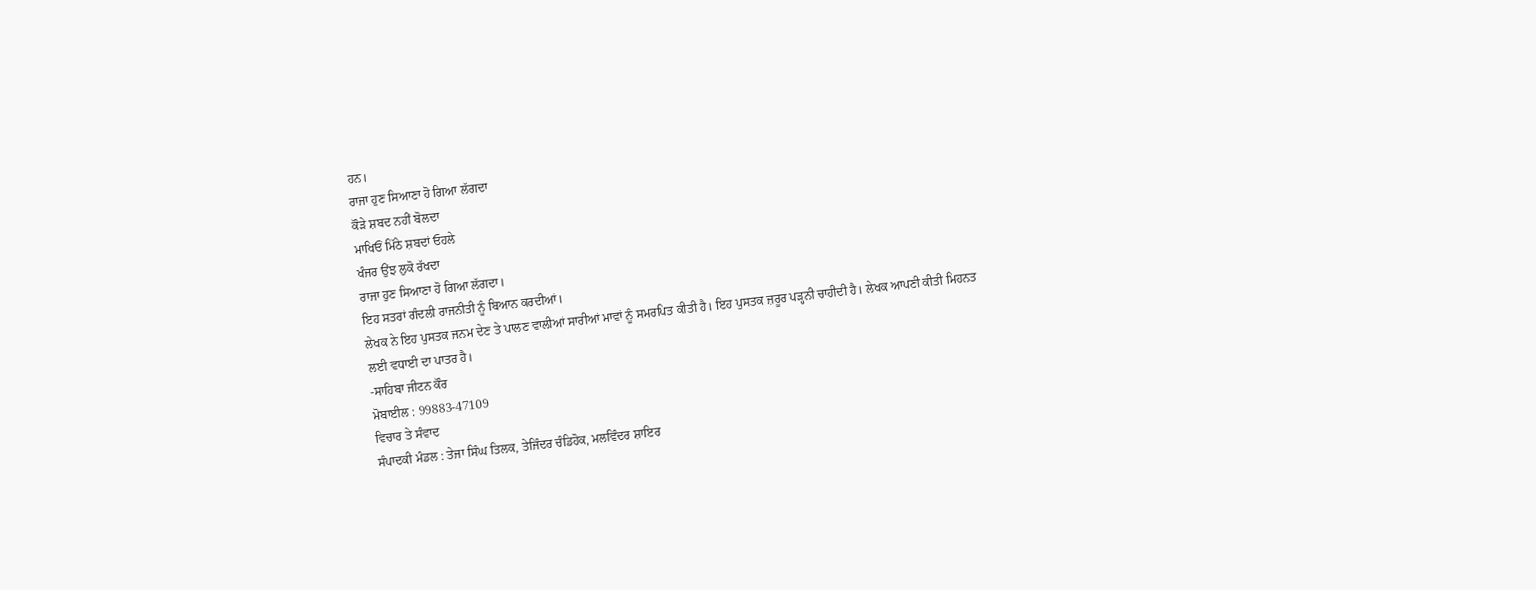ਹਨ।
ਰਾਜਾ ਹੁਣ ਸਿਆਣਾ ਹੋ ਗਿਆ ਲੱਗਦਾ
ਕੌੜੇ ਸ਼ਬਦ ਨਹੀਂ ਬੋਲਦਾ
ਮਾਖਿਓਂ ਮਿੱਠੇ ਸ਼ਬਦਾਂ ਓਹਲੇ
ਖੰਜਰ ਉਂਝ ਲੁਕੋ ਰੱਖਦਾ
ਰਾਜਾ ਹੁਣ ਸਿਆਣਾ ਹੋ ਗਿਆ ਲੱਗਦਾ।
ਇਹ ਸਤਰਾਂ ਗੰਦਲੀ ਰਾਜਨੀਤੀ ਨੂੰ ਬਿਆਨ ਕਰਦੀਆਂ।
ਲੇਖਕ ਨੇ ਇਹ ਪੁਸਤਕ ਜਨਮ ਦੇਣ ਤੇ ਪਾਲਣ ਵਾਲੀਆਂ ਸਾਰੀਆਂ ਮਾਵਾਂ ਨੂੰ ਸਮਰਪਿਤ ਕੀਤੀ ਹੈ। ਇਹ ਪੁਸਤਕ ਜ਼ਰੂਰ ਪੜ੍ਹਨੀ ਚਾਹੀਦੀ ਹੈ। ਲੇਖਕ ਆਪਣੀ ਕੀਤੀ ਮਿਹਨਤ ਲਈ ਵਧਾਈ ਦਾ ਪਾਤਰ ਹੈ।
-ਸਾਹਿਬਾ ਜੀਟਨ ਕੌਰ
ਮੋਬਾਈਲ : 99883-47109
ਵਿਚਾਰ ਤੇ ਸੰਵਾਦ
ਸੰਪਾਦਕੀ ਮੰਡਲ : ਤੇਜਾ ਸਿੰਘ ਤਿਲਕ, ਤੇਜਿੰਦਰ ਚੰਡਿਹੋਕ, ਮਲਵਿੰਦਰ ਸ਼ਾਇਰ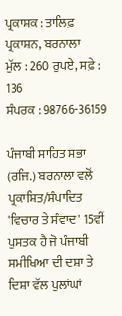ਪ੍ਰਕਾਸ਼ਕ : ਤਾਲਿਫ਼ ਪ੍ਰਕਾਸ਼ਨ, ਬਰਨਾਲਾ
ਮੁੱਲ : 260 ਰੁਪਏ, ਸਫ਼ੇ : 136
ਸੰਪਰਕ : 98766-36159

ਪੰਜਾਬੀ ਸਾਹਿਤ ਸਭਾ (ਰਜਿ.) ਬਰਨਾਲਾ ਵਲੋਂ ਪ੍ਰਕਾਸ਼ਿਤ/ਸੰਪਾਦਿਤ 'ਵਿਚਾਰ ਤੇ ਸੰਵਾਦ' 15ਵੀਂ ਪੁਸਤਕ ਹੈ ਜੋ ਪੰਜਾਬੀ ਸਮੀਖਿਆ ਦੀ ਦਸ਼ਾ ਤੇ ਦਿਸ਼ਾ ਵੱਲ ਪੁਲਾਂਘਾਂ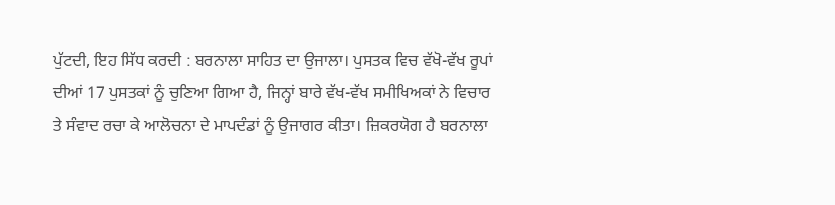ਪੁੱਟਦੀ, ਇਹ ਸਿੱਧ ਕਰਦੀ : ਬਰਨਾਲਾ ਸਾਹਿਤ ਦਾ ਉਜਾਲਾ। ਪੁਸਤਕ ਵਿਚ ਵੱਖੋ-ਵੱਖ ਰੂਪਾਂ ਦੀਆਂ 17 ਪੁਸਤਕਾਂ ਨੂੰ ਚੁਣਿਆ ਗਿਆ ਹੈ, ਜਿਨ੍ਹਾਂ ਬਾਰੇ ਵੱਖ-ਵੱਖ ਸਮੀਖਿਅਕਾਂ ਨੇ ਵਿਚਾਰ ਤੇ ਸੰਵਾਦ ਰਚਾ ਕੇ ਆਲੋਚਨਾ ਦੇ ਮਾਪਦੰਡਾਂ ਨੂੰ ਉਜਾਗਰ ਕੀਤਾ। ਜ਼ਿਕਰਯੋਗ ਹੈ ਬਰਨਾਲਾ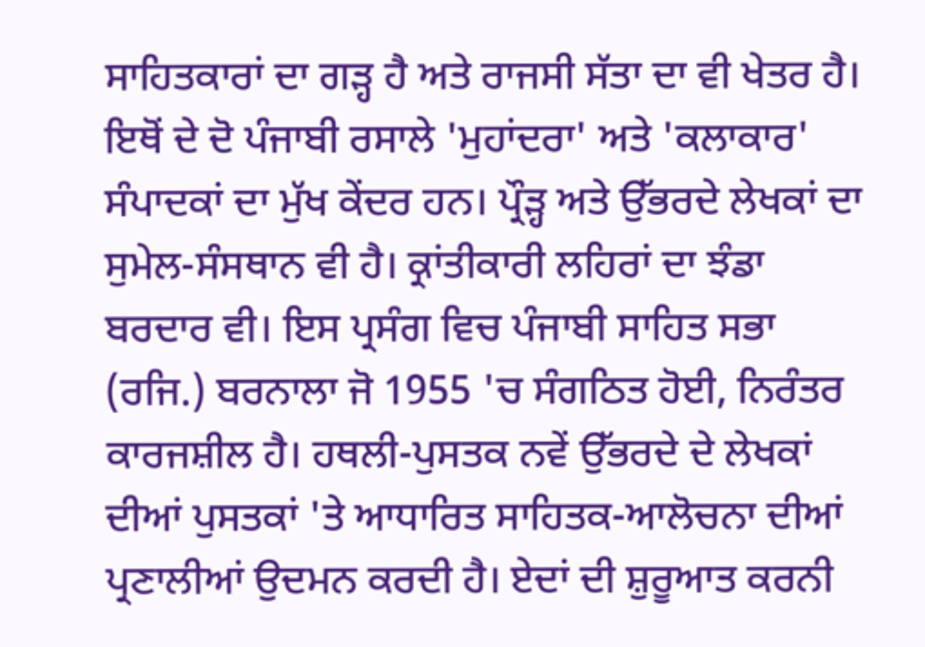ਸਾਹਿਤਕਾਰਾਂ ਦਾ ਗੜ੍ਹ ਹੈ ਅਤੇ ਰਾਜਸੀ ਸੱਤਾ ਦਾ ਵੀ ਖੇਤਰ ਹੈ। ਇਥੋਂ ਦੇ ਦੋ ਪੰਜਾਬੀ ਰਸਾਲੇ 'ਮੁਹਾਂਦਰਾ' ਅਤੇ 'ਕਲਾਕਾਰ' ਸੰਪਾਦਕਾਂ ਦਾ ਮੁੱਖ ਕੇਂਦਰ ਹਨ। ਪ੍ਰੌੜ੍ਹ ਅਤੇ ਉੱਭਰਦੇ ਲੇਖਕਾਂ ਦਾ ਸੁਮੇਲ-ਸੰਸਥਾਨ ਵੀ ਹੈ। ਕ੍ਰਾਂਤੀਕਾਰੀ ਲਹਿਰਾਂ ਦਾ ਝੰਡਾ ਬਰਦਾਰ ਵੀ। ਇਸ ਪ੍ਰਸੰਗ ਵਿਚ ਪੰਜਾਬੀ ਸਾਹਿਤ ਸਭਾ (ਰਜਿ.) ਬਰਨਾਲਾ ਜੋ 1955 'ਚ ਸੰਗਠਿਤ ਹੋਈ, ਨਿਰੰਤਰ ਕਾਰਜਸ਼ੀਲ ਹੈ। ਹਥਲੀ-ਪੁਸਤਕ ਨਵੇਂ ਉੱਭਰਦੇ ਦੇ ਲੇਖਕਾਂ ਦੀਆਂ ਪੁਸਤਕਾਂ 'ਤੇ ਆਧਾਰਿਤ ਸਾਹਿਤਕ-ਆਲੋਚਨਾ ਦੀਆਂ ਪ੍ਰਣਾਲੀਆਂ ਉਦਮਨ ਕਰਦੀ ਹੈ। ਏਦਾਂ ਦੀ ਸ਼ੁਰੂਆਤ ਕਰਨੀ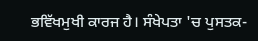ਭਵਿੱਖਮੁਖੀ ਕਾਰਜ ਹੈ। ਸੰਖੇਪਤਾ 'ਚ ਪੁਸਤਕ-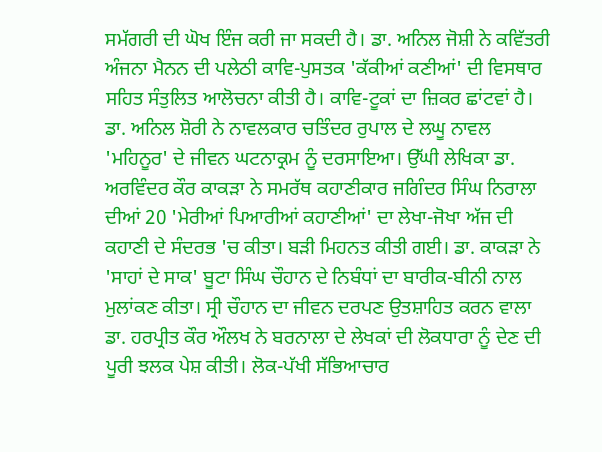ਸਮੱਗਰੀ ਦੀ ਘੋਖ ਇੰਜ ਕਰੀ ਜਾ ਸਕਦੀ ਹੈ। ਡਾ. ਅਨਿਲ ਜੋਸ਼ੀ ਨੇ ਕਵਿੱਤਰੀ ਅੰਜਨਾ ਮੈਨਨ ਦੀ ਪਲੇਠੀ ਕਾਵਿ-ਪੁਸਤਕ 'ਕੱਕੀਆਂ ਕਣੀਆਂ' ਦੀ ਵਿਸਥਾਰ ਸਹਿਤ ਸੰਤੁਲਿਤ ਆਲੋਚਨਾ ਕੀਤੀ ਹੈ। ਕਾਵਿ-ਟੂਕਾਂ ਦਾ ਜ਼ਿਕਰ ਛਾਂਟਵਾਂ ਹੈ। ਡਾ. ਅਨਿਲ ਸ਼ੋਰੀ ਨੇ ਨਾਵਲਕਾਰ ਚਤਿੰਦਰ ਰੁਪਾਲ ਦੇ ਲਘੂ ਨਾਵਲ 'ਮਹਿਨੂਰ' ਦੇ ਜੀਵਨ ਘਟਨਾਕ੍ਰਮ ਨੂੰ ਦਰਸਾਇਆ। ਉੱਘੀ ਲੇਖਿਕਾ ਡਾ. ਅਰਵਿੰਦਰ ਕੌਰ ਕਾਕੜਾ ਨੇ ਸਮਰੱਥ ਕਹਾਣੀਕਾਰ ਜਗਿੰਦਰ ਸਿੰਘ ਨਿਰਾਲਾ ਦੀਆਂ 20 'ਮੇਰੀਆਂ ਪਿਆਰੀਆਂ ਕਹਾਣੀਆਂ' ਦਾ ਲੇਖਾ-ਜੋਖਾ ਅੱਜ ਦੀ ਕਹਾਣੀ ਦੇ ਸੰਦਰਭ 'ਚ ਕੀਤਾ। ਬੜੀ ਮਿਹਨਤ ਕੀਤੀ ਗਈ। ਡਾ. ਕਾਕੜਾ ਨੇ 'ਸਾਹਾਂ ਦੇ ਸਾਕ' ਬੂਟਾ ਸਿੰਘ ਚੌਹਾਨ ਦੇ ਨਿਬੰਧਾਂ ਦਾ ਬਾਰੀਕ-ਬੀਨੀ ਨਾਲ ਮੁਲਾਂਕਣ ਕੀਤਾ। ਸ੍ਰੀ ਚੌਹਾਨ ਦਾ ਜੀਵਨ ਦਰਪਣ ਉਤਸ਼ਾਹਿਤ ਕਰਨ ਵਾਲਾ ਡਾ. ਹਰਪ੍ਰੀਤ ਕੌਰ ਔਲਖ ਨੇ ਬਰਨਾਲਾ ਦੇ ਲੇਖਕਾਂ ਦੀ ਲੋਕਧਾਰਾ ਨੂੰ ਦੇਣ ਦੀ ਪੂਰੀ ਝਲਕ ਪੇਸ਼ ਕੀਤੀ। ਲੋਕ-ਪੱਖੀ ਸੱਭਿਆਚਾਰ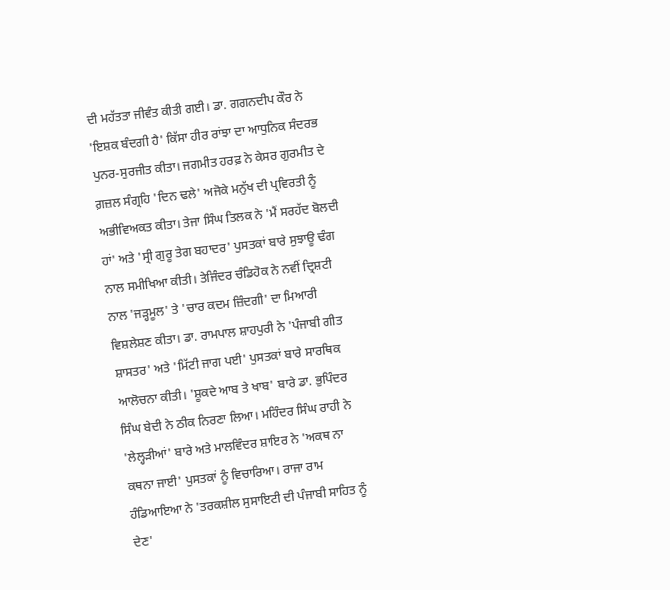ਦੀ ਮਹੱਤਤਾ ਜੀਵੰਤ ਕੀਤੀ ਗਈ। ਡਾ. ਗਗਨਦੀਪ ਕੌਰ ਨੇ 'ਇਸ਼ਕ ਬੰਦਗੀ ਹੈ' ਕਿੱਸਾ ਹੀਰ ਰਾਂਝਾ ਦਾ ਆਧੁਨਿਕ ਸੰਦਰਭ ਪੁਨਰ-ਸੁਰਜੀਤ ਕੀਤਾ। ਜਗਮੀਤ ਹਰਫ਼ ਨੇ ਕੇਸਰ ਗੁਰਮੀਤ ਦੇ ਗ਼ਜ਼ਲ ਸੰਗ੍ਰਹਿ 'ਦਿਨ ਢਲੇ' ਅਜੋਕੇ ਮਨੁੱਖ ਦੀ ਪ੍ਰਵਿਰਤੀ ਨੂੰ ਅਭੀਵਿਅਕਤ ਕੀਤਾ। ਤੇਜਾ ਸਿੰਘ ਤਿਲਕ ਨੇ 'ਮੈਂ ਸਰਹੱਦ ਬੋਲਦੀ ਹਾਂ' ਅਤੇ 'ਸ੍ਰੀ ਗੁਰੂ ਤੇਗ ਬਹਾਦਰ' ਪੁਸਤਕਾਂ ਬਾਰੇ ਸੁਝਾਊ ਢੰਗ ਨਾਲ ਸਮੀਖਿਆ ਕੀਤੀ। ਤੇਜਿੰਦਰ ਚੰਡਿਹੋਕ ਨੇ ਨਵੀਂ ਦ੍ਰਿਸ਼ਟੀ ਨਾਲ 'ਜੜ੍ਹਮੂਲ' ਤੇ 'ਚਾਰ ਕਦਮ ਜ਼ਿੰਦਗੀ' ਦਾ ਮਿਆਰੀ ਵਿਸ਼ਲੇਸ਼ਣ ਕੀਤਾ। ਡਾ. ਰਾਮਪਾਲ ਸ਼ਾਹਪੁਰੀ ਨੇ 'ਪੰਜਾਬੀ ਗੀਤ ਸ਼ਾਸਤਰ' ਅਤੇ 'ਮਿੱਟੀ ਜਾਗ ਪਈ' ਪੁਸਤਕਾਂ ਬਾਰੇ ਸਾਰਥਿਕ ਆਲੋਚਨਾ ਕੀਤੀ। 'ਸ਼ੂਕਦੇ ਆਬ ਤੇ ਖਾਬ' ਬਾਰੇ ਡਾ. ਭੁਪਿੰਦਰ ਸਿੰਘ ਬੇਦੀ ਨੇ ਠੀਕ ਨਿਰਣਾ ਲਿਆ। ਮਹਿੰਦਰ ਸਿੰਘ ਰਾਹੀ ਨੇ 'ਲੇਲ੍ਹੜੀਆਂ' ਬਾਰੇ ਅਤੇ ਮਾਲਵਿੰਦਰ ਸ਼ਾਇਰ ਨੇ 'ਅਕਥ ਨਾ ਕਥਨਾ ਜਾਈ' ਪੁਸਤਕਾਂ ਨੂੰ ਵਿਚਾਰਿਆ। ਰਾਜਾ ਰਾਮ ਹੰਡਿਆਇਆ ਨੇ 'ਤਰਕਸ਼ੀਲ ਸੁਸਾਇਟੀ ਦੀ ਪੰਜਾਬੀ ਸਾਹਿਤ ਨੂੰ ਦੇਣ'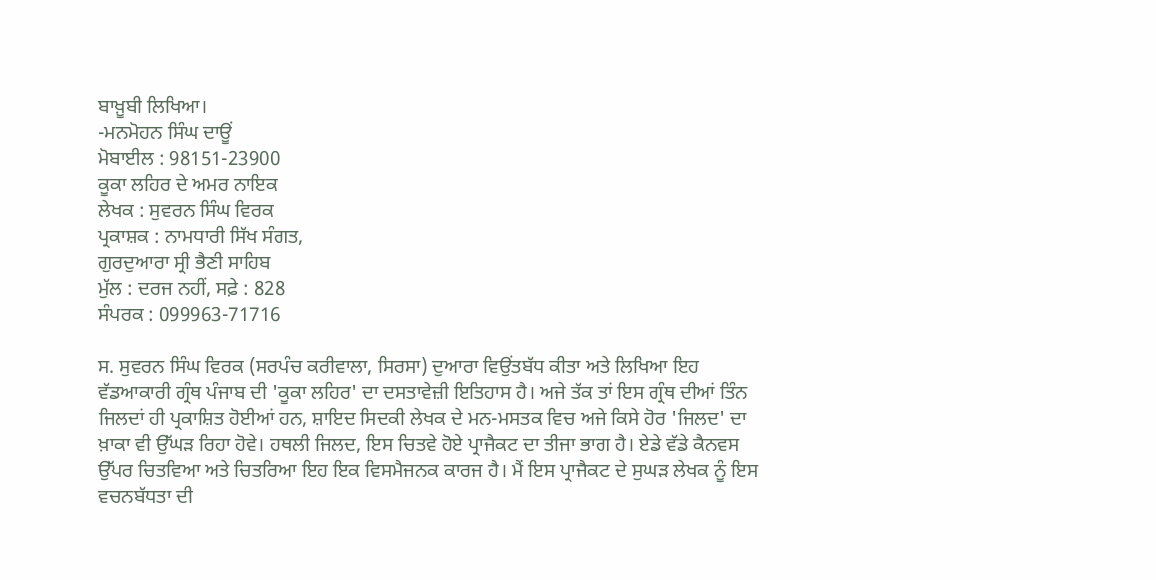ਬਾਖ਼ੂਬੀ ਲਿਖਿਆ।
-ਮਨਮੋਹਨ ਸਿੰਘ ਦਾਊਂ
ਮੋਬਾਈਲ : 98151-23900
ਕੂਕਾ ਲਹਿਰ ਦੇ ਅਮਰ ਨਾਇਕ
ਲੇਖਕ : ਸੁਵਰਨ ਸਿੰਘ ਵਿਰਕ
ਪ੍ਰਕਾਸ਼ਕ : ਨਾਮਧਾਰੀ ਸਿੱਖ ਸੰਗਤ,
ਗੁਰਦੁਆਰਾ ਸ੍ਰੀ ਭੈਣੀ ਸਾਹਿਬ
ਮੁੱਲ : ਦਰਜ ਨਹੀਂ, ਸਫ਼ੇ : 828
ਸੰਪਰਕ : 099963-71716

ਸ. ਸੁਵਰਨ ਸਿੰਘ ਵਿਰਕ (ਸਰਪੰਚ ਕਰੀਵਾਲਾ, ਸਿਰਸਾ) ਦੁਆਰਾ ਵਿਉਂਤਬੱਧ ਕੀਤਾ ਅਤੇ ਲਿਖਿਆ ਇਹ ਵੱਡਆਕਾਰੀ ਗ੍ਰੰਥ ਪੰਜਾਬ ਦੀ 'ਕੂਕਾ ਲਹਿਰ' ਦਾ ਦਸਤਾਵੇਜ਼ੀ ਇਤਿਹਾਸ ਹੈ। ਅਜੇ ਤੱਕ ਤਾਂ ਇਸ ਗ੍ਰੰਥ ਦੀਆਂ ਤਿੰਨ ਜਿਲਦਾਂ ਹੀ ਪ੍ਰਕਾਸ਼ਿਤ ਹੋਈਆਂ ਹਨ, ਸ਼ਾਇਦ ਸਿਦਕੀ ਲੇਖਕ ਦੇ ਮਨ-ਮਸਤਕ ਵਿਚ ਅਜੇ ਕਿਸੇ ਹੋਰ 'ਜਿਲਦ' ਦਾ ਖ਼ਾਕਾ ਵੀ ਉੱਘੜ ਰਿਹਾ ਹੋਵੇ। ਹਥਲੀ ਜਿਲਦ, ਇਸ ਚਿਤਵੇ ਹੋਏ ਪ੍ਰਾਜੈਕਟ ਦਾ ਤੀਜਾ ਭਾਗ ਹੈ। ਏਡੇ ਵੱਡੇ ਕੈਨਵਸ ਉੱਪਰ ਚਿਤਵਿਆ ਅਤੇ ਚਿਤਰਿਆ ਇਹ ਇਕ ਵਿਸਮੈਜਨਕ ਕਾਰਜ ਹੈ। ਮੈਂ ਇਸ ਪ੍ਰਾਜੈਕਟ ਦੇ ਸੁਘੜ ਲੇਖਕ ਨੂੰ ਇਸ ਵਚਨਬੱਧਤਾ ਦੀ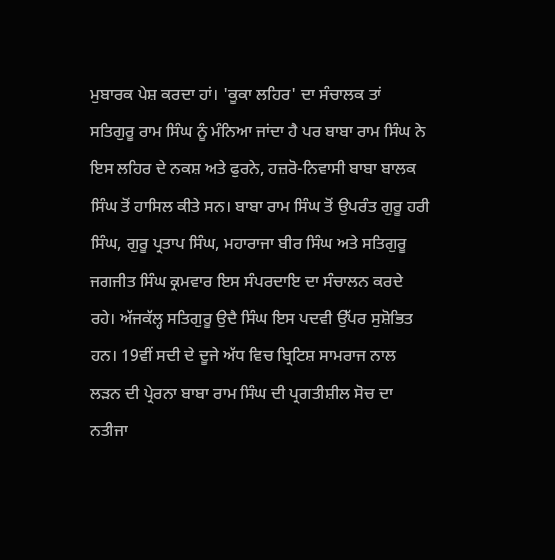ਮੁਬਾਰਕ ਪੇਸ਼ ਕਰਦਾ ਹਾਂ। 'ਕੂਕਾ ਲਹਿਰ' ਦਾ ਸੰਚਾਲਕ ਤਾਂ ਸਤਿਗੁਰੂ ਰਾਮ ਸਿੰਘ ਨੂੰ ਮੰਨਿਆ ਜਾਂਦਾ ਹੈ ਪਰ ਬਾਬਾ ਰਾਮ ਸਿੰਘ ਨੇ ਇਸ ਲਹਿਰ ਦੇ ਨਕਸ਼ ਅਤੇ ਫੁਰਨੇ, ਹਜ਼ਰੋ-ਨਿਵਾਸੀ ਬਾਬਾ ਬਾਲਕ ਸਿੰਘ ਤੋਂ ਹਾਸਿਲ ਕੀਤੇ ਸਨ। ਬਾਬਾ ਰਾਮ ਸਿੰਘ ਤੋਂ ਉਪਰੰਤ ਗੁਰੂ ਹਰੀ ਸਿੰਘ, ਗੁਰੂ ਪ੍ਰਤਾਪ ਸਿੰਘ, ਮਹਾਰਾਜਾ ਬੀਰ ਸਿੰਘ ਅਤੇ ਸਤਿਗੁਰੂ ਜਗਜੀਤ ਸਿੰਘ ਕ੍ਰਮਵਾਰ ਇਸ ਸੰਪਰਦਾਇ ਦਾ ਸੰਚਾਲਨ ਕਰਦੇ ਰਹੇ। ਅੱਜਕੱਲ੍ਹ ਸਤਿਗੁਰੂ ਉਦੈ ਸਿੰਘ ਇਸ ਪਦਵੀ ਉੱਪਰ ਸੁਸ਼ੋਭਿਤ ਹਨ। 19ਵੀਂ ਸਦੀ ਦੇ ਦੂਜੇ ਅੱਧ ਵਿਚ ਬ੍ਰਿਟਿਸ਼ ਸਾਮਰਾਜ ਨਾਲ ਲੜਨ ਦੀ ਪ੍ਰੇਰਨਾ ਬਾਬਾ ਰਾਮ ਸਿੰਘ ਦੀ ਪ੍ਰਗਤੀਸ਼ੀਲ ਸੋਚ ਦਾ ਨਤੀਜਾ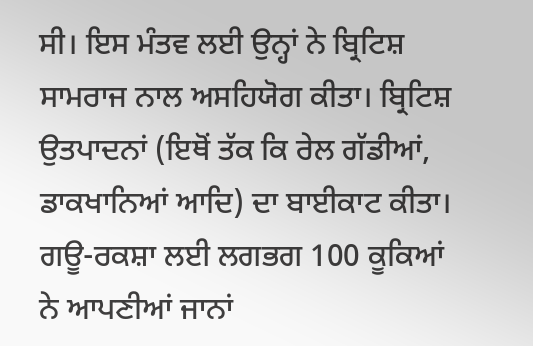ਸੀ। ਇਸ ਮੰਤਵ ਲਈ ਉਨ੍ਹਾਂ ਨੇ ਬ੍ਰਿਟਿਸ਼ ਸਾਮਰਾਜ ਨਾਲ ਅਸਹਿਯੋਗ ਕੀਤਾ। ਬ੍ਰਿਟਿਸ਼ ਉਤਪਾਦਨਾਂ (ਇਥੋਂ ਤੱਕ ਕਿ ਰੇਲ ਗੱਡੀਆਂ, ਡਾਕਖਾਨਿਆਂ ਆਦਿ) ਦਾ ਬਾਈਕਾਟ ਕੀਤਾ। ਗਊ-ਰਕਸ਼ਾ ਲਈ ਲਗਭਗ 100 ਕੂਕਿਆਂ ਨੇ ਆਪਣੀਆਂ ਜਾਨਾਂ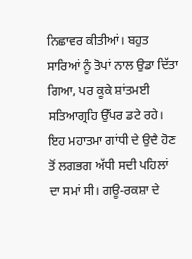ਨਿਛਾਵਰ ਕੀਤੀਆਂ। ਬਹੁਤ ਸਾਰਿਆਂ ਨੂੰ ਤੋਪਾਂ ਨਾਲ ਉਡਾ ਦਿੱਤਾ ਗਿਆ, ਪਰ ਕੂਕੇ ਸ਼ਾਂਤਮਈ ਸਤਿਆਗ੍ਰਹਿ ਉੱਪਰ ਡਟੇ ਰਹੇ। ਇਹ ਮਹਾਤਮਾ ਗਾਂਧੀ ਦੇ ਉਦੈ ਹੋਣ ਤੋਂ ਲਗਭਗ ਅੱਧੀ ਸਦੀ ਪਹਿਲਾਂ ਦਾ ਸਮਾਂ ਸੀ। ਗਊ-ਰਕਸ਼ਾ ਦੇ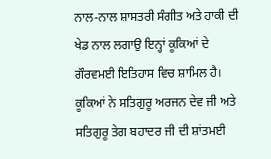ਨਾਲ-ਨਾਲ ਸ਼ਾਸਤਰੀ ਸੰਗੀਤ ਅਤੇ ਹਾਕੀ ਦੀ ਖੇਡ ਨਾਲ ਲਗਾਉ ਇਨ੍ਹਾਂ ਕੂਕਿਆਂ ਦੇ ਗੌਰਵਮਈ ਇਤਿਹਾਸ ਵਿਚ ਸ਼ਾਮਿਲ ਹੈ। ਕੂਕਿਆਂ ਨੇ ਸਤਿਗੁਰੂ ਅਰਜਨ ਦੇਵ ਜੀ ਅਤੇ ਸਤਿਗੁਰੂ ਤੇਗ ਬਹਾਦਰ ਜੀ ਦੀ ਸ਼ਾਂਤਮਈ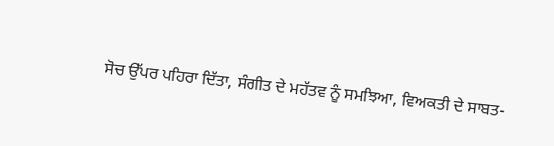ਸੋਚ ਉੱਪਰ ਪਹਿਰਾ ਦਿੱਤਾ, ਸੰਗੀਤ ਦੇ ਮਹੱਤਵ ਨੂੰ ਸਮਝਿਆ, ਵਿਅਕਤੀ ਦੇ ਸਾਬਤ-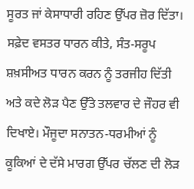ਸੂਰਤ ਜਾਂ ਕੇਸਾਧਾਰੀ ਰਹਿਣ ਉੱਪਰ ਜ਼ੋਰ ਦਿੱਤਾ। ਸਫ਼ੇਦ ਵਸਤਰ ਧਾਰਨ ਕੀਤੇ, ਸੰਤ-ਸਰੂਪ ਸ਼ਖ਼ਸੀਅਤ ਧਾਰਨ ਕਰਨ ਨੂੰ ਤਰਜੀਹ ਦਿੱਤੀ ਅਤੇ ਕਦੇ ਲੋੜ ਪੈਣ ਉੱਤੇ ਤਲਵਾਰ ਦੇ ਜੌਹਰ ਵੀ ਦਿਖਾਏ। ਮੌਜੂਦਾ ਸਨਾਤਨ-ਧਰਮੀਆਂ ਨੂੰ ਕੂਕਿਆਂ ਦੇ ਦੱਸੇ ਮਾਰਗ ਉੱਪਰ ਚੱਲਣ ਦੀ ਲੋੜ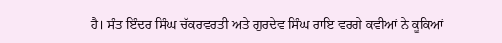ਹੈ। ਸੰਤ ਇੰਦਰ ਸਿੰਘ ਚੱਕਰਵਰਤੀ ਅਤੇ ਗੁਰਦੇਵ ਸਿੰਘ ਰਾਇ ਵਰਗੇ ਕਵੀਆਂ ਨੇ ਕੂਕਿਆਂ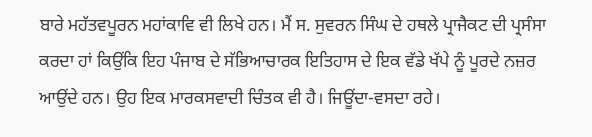ਬਾਰੇ ਮਹੱਤਵਪੂਰਨ ਮਹਾਂਕਾਵਿ ਵੀ ਲਿਖੇ ਹਨ। ਮੈਂ ਸ. ਸੁਵਰਨ ਸਿੰਘ ਦੇ ਹਥਲੇ ਪ੍ਰਾਜੈਕਟ ਦੀ ਪ੍ਰਸੰਸਾ ਕਰਦਾ ਹਾਂ ਕਿਉਂਕਿ ਇਹ ਪੰਜਾਬ ਦੇ ਸੱਭਿਆਚਾਰਕ ਇਤਿਹਾਸ ਦੇ ਇਕ ਵੱਡੇ ਖੱਪੇ ਨੂੰ ਪੂਰਦੇ ਨਜ਼ਰ ਆਉਂਦੇ ਹਨ। ਉਹ ਇਕ ਮਾਰਕਸਵਾਦੀ ਚਿੰਤਕ ਵੀ ਹੈ। ਜਿਊਂਦਾ-ਵਸਦਾ ਰਹੇ।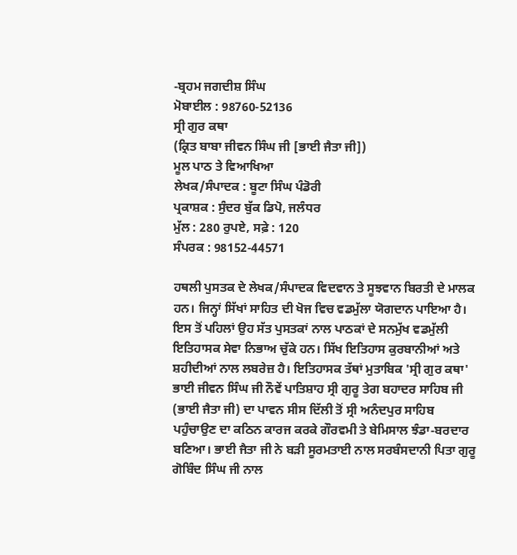-ਬ੍ਰਹਮ ਜਗਦੀਸ਼ ਸਿੰਘ
ਮੋਬਾਈਲ : 98760-52136
ਸ੍ਰੀ ਗੁਰ ਕਥਾ
(ਕ੍ਰਿਤ ਬਾਬਾ ਜੀਵਨ ਸਿੰਘ ਜੀ [ਭਾਈ ਜੈਤਾ ਜੀ])
ਮੂਲ ਪਾਠ ਤੇ ਵਿਆਖਿਆ
ਲੇਖਕ/ਸੰਪਾਦਕ : ਬੂਟਾ ਸਿੰਘ ਪੰਡੋਰੀ
ਪ੍ਰਕਾਸ਼ਕ : ਸੁੰਦਰ ਬੁੱਕ ਡਿਪੋ, ਜਲੰਧਰ
ਮੁੱਲ : 280 ਰੁਪਏ, ਸਫ਼ੇ : 120
ਸੰਪਰਕ : 98152-44571

ਹਥਲੀ ਪੁਸਤਕ ਦੇ ਲੇਖਕ/ਸੰਪਾਦਕ ਵਿਦਵਾਨ ਤੇ ਸੂਝਵਾਨ ਬਿਰਤੀ ਦੇ ਮਾਲਕ ਹਨ। ਜਿਨ੍ਹਾਂ ਸਿੱਖਾਂ ਸਾਹਿਤ ਦੀ ਖੋਜ ਵਿਚ ਵਡਮੁੱਲਾ ਯੋਗਦਾਨ ਪਾਇਆ ਹੈ। ਇਸ ਤੋਂ ਪਹਿਲਾਂ ਉਹ ਸੱਤ ਪੁਸਤਕਾਂ ਨਾਲ ਪਾਠਕਾਂ ਦੇ ਸਨਮੁੱਖ ਵਡਮੁੱਲੀ ਇਤਿਹਾਸਕ ਸੇਵਾ ਨਿਭਾਅ ਚੁੱਕੇ ਹਨ। ਸਿੱਖ ਇਤਿਹਾਸ ਕੁਰਬਾਨੀਆਂ ਅਤੇ ਸ਼ਹੀਦੀਆਂ ਨਾਲ ਲਬਰੇਜ਼ ਹੈ। ਇਤਿਹਾਸਕ ਤੱਥਾਂ ਮੁਤਾਬਿਕ 'ਸ੍ਰੀ ਗੁਰ ਕਥਾ' ਭਾਈ ਜੀਵਨ ਸਿੰਘ ਜੀ ਨੌਵੇਂ ਪਾਤਿਸ਼ਾਹ ਸ੍ਰੀ ਗੁਰੂ ਤੇਗ ਬਹਾਦਰ ਸਾਹਿਬ ਜੀ (ਭਾਈ ਜੈਤਾ ਜੀ) ਦਾ ਪਾਵਨ ਸੀਸ ਦਿੱਲੀ ਤੋਂ ਸ੍ਰੀ ਅਨੰਦਪੁਰ ਸਾਹਿਬ ਪਹੁੰਚਾਉਣ ਦਾ ਕਠਿਨ ਕਾਰਜ ਕਰਕੇ ਗੌਰਵਮੀ ਤੇ ਬੇਮਿਸਾਲ ਝੰਡਾ-ਬਰਦਾਰ ਬਣਿਆ। ਭਾਈ ਜੈਤਾ ਜੀ ਨੇ ਬੜੀ ਸੂਰਮਤਾਈ ਨਾਲ ਸਰਬੰਸਦਾਨੀ ਪਿਤਾ ਗੁਰੂ ਗੋਬਿੰਦ ਸਿੰਘ ਜੀ ਨਾਲ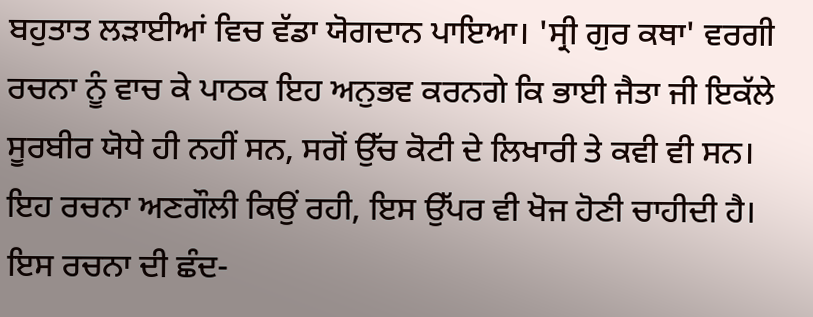ਬਹੁਤਾਤ ਲੜਾਈਆਂ ਵਿਚ ਵੱਡਾ ਯੋਗਦਾਨ ਪਾਇਆ। 'ਸ੍ਰੀ ਗੁਰ ਕਥਾ' ਵਰਗੀ ਰਚਨਾ ਨੂੰ ਵਾਚ ਕੇ ਪਾਠਕ ਇਹ ਅਨੁਭਵ ਕਰਨਗੇ ਕਿ ਭਾਈ ਜੈਤਾ ਜੀ ਇਕੱਲੇ ਸੂਰਬੀਰ ਯੋਧੇ ਹੀ ਨਹੀਂ ਸਨ, ਸਗੋਂ ਉੱਚ ਕੋਟੀ ਦੇ ਲਿਖਾਰੀ ਤੇ ਕਵੀ ਵੀ ਸਨ। ਇਹ ਰਚਨਾ ਅਣਗੌਲੀ ਕਿਉਂ ਰਹੀ, ਇਸ ਉੱਪਰ ਵੀ ਖੋਜ ਹੋਣੀ ਚਾਹੀਦੀ ਹੈ। ਇਸ ਰਚਨਾ ਦੀ ਛੰਦ-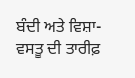ਬੰਦੀ ਅਤੇ ਵਿਸ਼ਾ-ਵਸਤੂ ਦੀ ਤਾਰੀਫ਼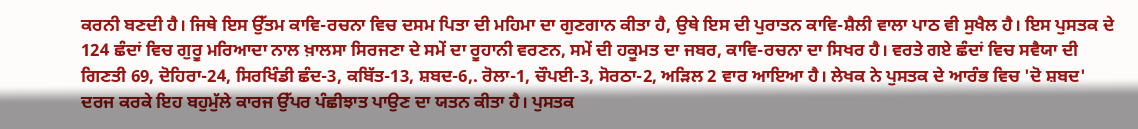ਕਰਨੀ ਬਣਦੀ ਹੈ। ਜਿਥੇ ਇਸ ਉੱਤਮ ਕਾਵਿ-ਰਚਨਾ ਵਿਚ ਦਸਮ ਪਿਤਾ ਦੀ ਮਹਿਮਾ ਦਾ ਗੁਣਗਾਨ ਕੀਤਾ ਹੈ, ਉਥੇ ਇਸ ਦੀ ਪੁਰਾਤਨ ਕਾਵਿ-ਸ਼ੈਲੀ ਵਾਲਾ ਪਾਠ ਵੀ ਸੁਖੈਲ ਹੈ। ਇਸ ਪੁਸਤਕ ਦੇ 124 ਛੰਦਾਂ ਵਿਚ ਗੁਰੂ ਮਰਿਆਦਾ ਨਾਲ ਖ਼ਾਲਸਾ ਸਿਰਜਣਾ ਦੇ ਸਮੇਂ ਦਾ ਰੂਹਾਨੀ ਵਰਣਨ, ਸਮੇਂ ਦੀ ਹਕੂਮਤ ਦਾ ਜਬਰ, ਕਾਵਿ-ਰਚਨਾ ਦਾ ਸਿਖਰ ਹੈ। ਵਰਤੇ ਗਏ ਛੰਦਾਂ ਵਿਚ ਸਵੈਯਾ ਦੀ ਗਿਣਤੀ 69, ਦੋਹਿਰਾ-24, ਸਿਰਖਿੰਡੀ ਛੰਦ-3, ਕਬਿੱਤ-13, ਸ਼ਬਦ-6,. ਰੋਲਾ-1, ਚੌਪਈ-3, ਸੋਰਠਾ-2, ਅੜਿਲ 2 ਵਾਰ ਆਇਆ ਹੈ। ਲੇਖਕ ਨੇ ਪੁਸਤਕ ਦੇ ਆਰੰਭ ਵਿਚ 'ਦੋ ਸ਼ਬਦ' ਦਰਜ ਕਰਕੇ ਇਹ ਬਹੁਮੁੱਲੇ ਕਾਰਜ ਉੱਪਰ ਪੰਛੀਝਾਤ ਪਾਉਣ ਦਾ ਯਤਨ ਕੀਤਾ ਹੈ। ਪੁਸਤਕ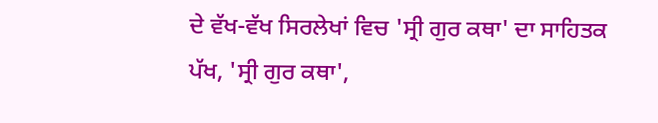ਦੇ ਵੱਖ-ਵੱਖ ਸਿਰਲੇਖਾਂ ਵਿਚ 'ਸ੍ਰੀ ਗੁਰ ਕਥਾ' ਦਾ ਸਾਹਿਤਕ ਪੱਖ, 'ਸ੍ਰੀ ਗੁਰ ਕਥਾ',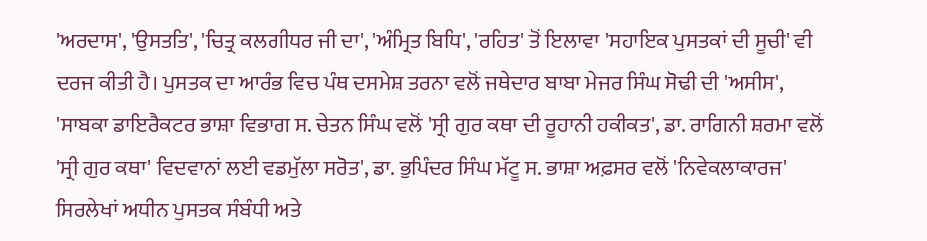'ਅਰਦਾਸ', 'ਉਸਤਤਿ', 'ਚਿਤ੍ਰ ਕਲਗੀਧਰ ਜੀ ਦਾ', 'ਅੰਮ੍ਰਿਤ ਬਿਧਿ', 'ਰਹਿਤ' ਤੋਂ ਇਲਾਵਾ 'ਸਹਾਇਕ ਪੁਸਤਕਾਂ ਦੀ ਸੂਚੀ' ਵੀ ਦਰਜ ਕੀਤੀ ਹੈ। ਪੁਸਤਕ ਦਾ ਆਰੰਭ ਵਿਚ ਪੰਥ ਦਸਮੇਸ਼ ਤਰਨਾ ਵਲੋਂ ਜਥੇਦਾਰ ਬਾਬਾ ਮੇਜਰ ਸਿੰਘ ਸੋਢੀ ਦੀ 'ਅਸੀਸ', 'ਸਾਬਕਾ ਡਾਇਰੈਕਟਰ ਭਾਸ਼ਾ ਵਿਭਾਗ ਸ. ਚੇਤਨ ਸਿੰਘ ਵਲੋਂ 'ਸ੍ਰੀ ਗੁਰ ਕਥਾ ਦੀ ਰੂਹਾਨੀ ਹਕੀਕਤ', ਡਾ. ਰਾਗਿਨੀ ਸ਼ਰਮਾ ਵਲੋਂ 'ਸ੍ਰੀ ਗੁਰ ਕਥਾ' ਵਿਦਵਾਨਾਂ ਲਈ ਵਡਮੁੱਲਾ ਸਰੋਤ', ਡਾ. ਭੁਪਿੰਦਰ ਸਿੰਘ ਮੱਟੂ ਸ. ਭਾਸ਼ਾ ਅਫ਼ਸਰ ਵਲੋਂ 'ਨਿਵੇਕਲਾਕਾਰਜ' ਸਿਰਲੇਖਾਂ ਅਧੀਨ ਪੁਸਤਕ ਸੰਬੰਧੀ ਅਤੇ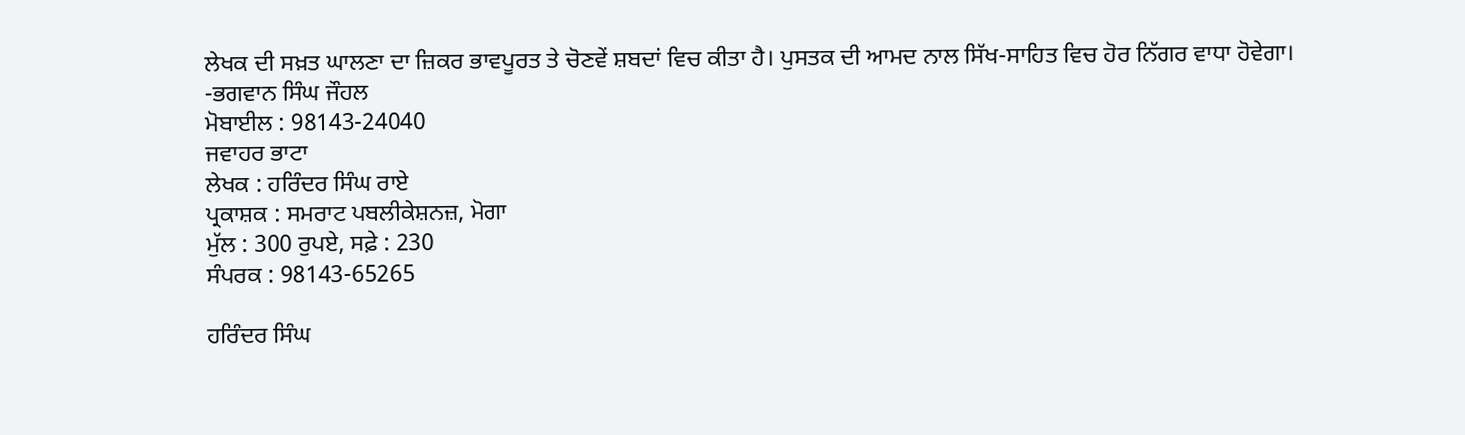ਲੇਖਕ ਦੀ ਸਖ਼ਤ ਘਾਲਣਾ ਦਾ ਜ਼ਿਕਰ ਭਾਵਪੂਰਤ ਤੇ ਚੋਣਵੇਂ ਸ਼ਬਦਾਂ ਵਿਚ ਕੀਤਾ ਹੈ। ਪੁਸਤਕ ਦੀ ਆਮਦ ਨਾਲ ਸਿੱਖ-ਸਾਹਿਤ ਵਿਚ ਹੋਰ ਨਿੱਗਰ ਵਾਧਾ ਹੋਵੇਗਾ।
-ਭਗਵਾਨ ਸਿੰਘ ਜੌਹਲ
ਮੋਬਾਈਲ : 98143-24040
ਜਵਾਹਰ ਭਾਟਾ
ਲੇਖਕ : ਹਰਿੰਦਰ ਸਿੰਘ ਰਾਏ
ਪ੍ਰਕਾਸ਼ਕ : ਸਮਰਾਟ ਪਬਲੀਕੇਸ਼ਨਜ਼, ਮੋਗਾ
ਮੁੱਲ : 300 ਰੁਪਏ, ਸਫ਼ੇ : 230
ਸੰਪਰਕ : 98143-65265

ਹਰਿੰਦਰ ਸਿੰਘ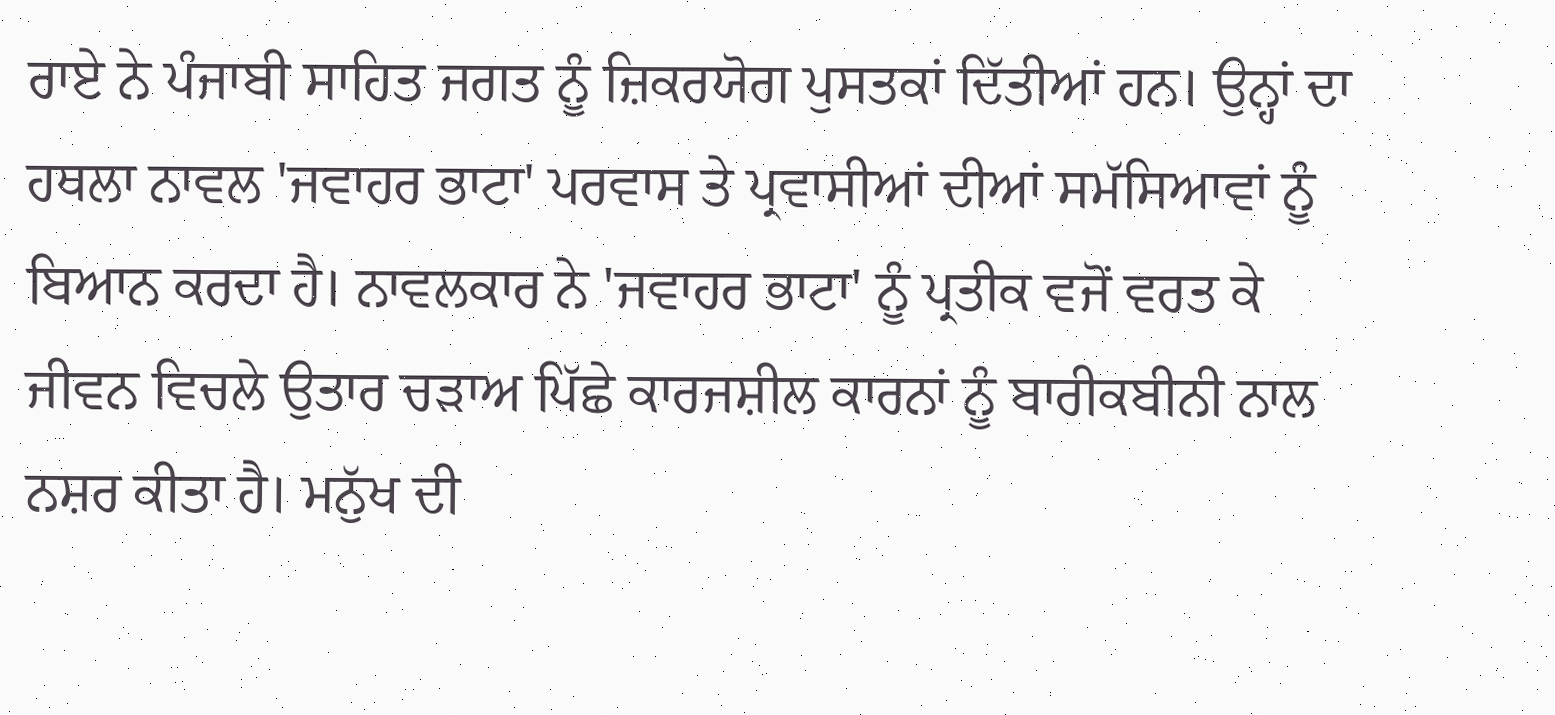ਰਾਏ ਨੇ ਪੰਜਾਬੀ ਸਾਹਿਤ ਜਗਤ ਨੂੰ ਜ਼ਿਕਰਯੋਗ ਪੁਸਤਕਾਂ ਦਿੱਤੀਆਂ ਹਨ। ਉਨ੍ਹਾਂ ਦਾ ਹਥਲਾ ਨਾਵਲ 'ਜਵਾਹਰ ਭਾਟਾ' ਪਰਵਾਸ ਤੇ ਪ੍ਰਵਾਸੀਆਂ ਦੀਆਂ ਸਮੱਸਿਆਵਾਂ ਨੂੰ ਬਿਆਨ ਕਰਦਾ ਹੈ। ਨਾਵਲਕਾਰ ਨੇ 'ਜਵਾਹਰ ਭਾਟਾ' ਨੂੰ ਪ੍ਰਤੀਕ ਵਜੋਂ ਵਰਤ ਕੇ ਜੀਵਨ ਵਿਚਲੇ ਉਤਾਰ ਚੜਾਅ ਪਿੱਛੇ ਕਾਰਜਸ਼ੀਲ ਕਾਰਨਾਂ ਨੂੰ ਬਾਰੀਕਬੀਨੀ ਨਾਲ ਨਸ਼ਰ ਕੀਤਾ ਹੈ। ਮਨੁੱਖ ਦੀ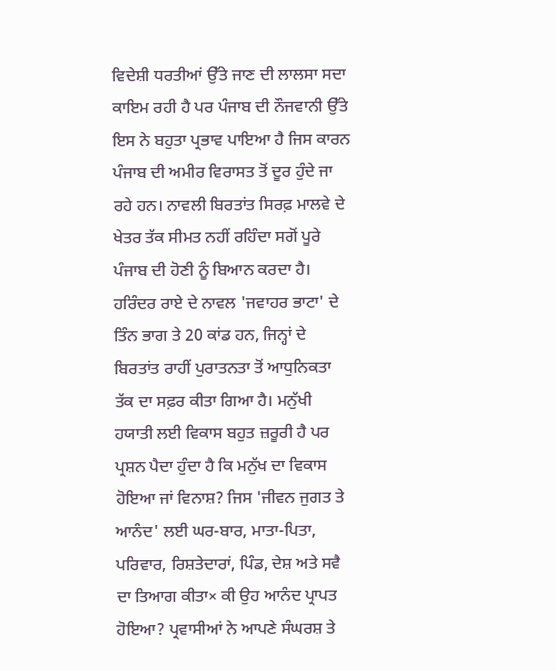ਵਿਦੇਸ਼ੀ ਧਰਤੀਆਂ ਉੱਤੇ ਜਾਣ ਦੀ ਲਾਲਸਾ ਸਦਾ ਕਾਇਮ ਰਹੀ ਹੈ ਪਰ ਪੰਜਾਬ ਦੀ ਨੌਜਵਾਨੀ ਉੱਤੇ ਇਸ ਨੇ ਬਹੁਤਾ ਪ੍ਰਭਾਵ ਪਾਇਆ ਹੈ ਜਿਸ ਕਾਰਨ ਪੰਜਾਬ ਦੀ ਅਮੀਰ ਵਿਰਾਸਤ ਤੋਂ ਦੂਰ ਹੁੰਦੇ ਜਾ ਰਹੇ ਹਨ। ਨਾਵਲੀ ਬਿਰਤਾਂਤ ਸਿਰਫ਼ ਮਾਲਵੇ ਦੇ ਖੇਤਰ ਤੱਕ ਸੀਮਤ ਨਹੀਂ ਰਹਿੰਦਾ ਸਗੋਂ ਪੂਰੇ ਪੰਜਾਬ ਦੀ ਹੋਣੀ ਨੂੰ ਬਿਆਨ ਕਰਦਾ ਹੈ। ਹਰਿੰਦਰ ਰਾਏ ਦੇ ਨਾਵਲ 'ਜਵਾਹਰ ਭਾਟਾ' ਦੇ ਤਿੰਨ ਭਾਗ ਤੇ 20 ਕਾਂਡ ਹਨ, ਜਿਨ੍ਹਾਂ ਦੇ ਬਿਰਤਾਂਤ ਰਾਹੀਂ ਪੁਰਾਤਨਤਾ ਤੋਂ ਆਧੁਨਿਕਤਾ ਤੱਕ ਦਾ ਸਫ਼ਰ ਕੀਤਾ ਗਿਆ ਹੈ। ਮਨੁੱਖੀ ਹਯਾਤੀ ਲਈ ਵਿਕਾਸ ਬਹੁਤ ਜ਼ਰੂਰੀ ਹੈ ਪਰ ਪ੍ਰਸ਼ਨ ਪੈਦਾ ਹੁੰਦਾ ਹੈ ਕਿ ਮਨੁੱਖ ਦਾ ਵਿਕਾਸ ਹੋਇਆ ਜਾਂ ਵਿਨਾਸ਼? ਜਿਸ 'ਜੀਵਨ ਜੁਗਤ ਤੇ ਆਨੰਦ' ਲਈ ਘਰ-ਬਾਰ, ਮਾਤਾ-ਪਿਤਾ, ਪਰਿਵਾਰ, ਰਿਸ਼ਤੇਦਾਰਾਂ, ਪਿੰਡ, ਦੇਸ਼ ਅਤੇ ਸਵੈ ਦਾ ਤਿਆਗ ਕੀਤਾ× ਕੀ ਉਹ ਆਨੰਦ ਪ੍ਰਾਪਤ ਹੋਇਆ? ਪ੍ਰਵਾਸੀਆਂ ਨੇ ਆਪਣੇ ਸੰਘਰਸ਼ ਤੇ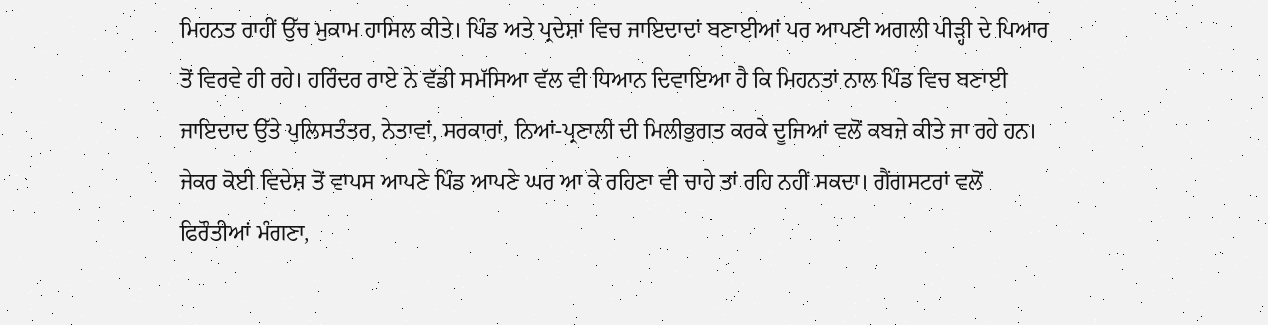ਮਿਹਨਤ ਰਾਹੀਂ ਉੱਚ ਮੁਕਾਮ ਹਾਸਿਲ ਕੀਤੇ। ਪਿੰਡ ਅਤੇ ਪ੍ਰਦੇਸ਼ਾਂ ਵਿਚ ਜਾਇਦਾਦਾਂ ਬਣਾਈਆਂ ਪਰ ਆਪਣੀ ਅਗਲੀ ਪੀੜ੍ਹੀ ਦੇ ਪਿਆਰ ਤੋਂ ਵਿਰਵੇ ਹੀ ਰਹੇ। ਹਰਿੰਦਰ ਰਾਏ ਨੇ ਵੱਡੀ ਸਮੱਸਿਆ ਵੱਲ ਵੀ ਧਿਆਨ ਦਿਵਾਇਆ ਹੈ ਕਿ ਮਿਹਨਤਾਂ ਨਾਲ ਪਿੰਡ ਵਿਚ ਬਣਾਈ ਜਾਇਦਾਦ ਉੱਤੇ ਪੁਲਿਸਤੰਤਰ, ਨੇਤਾਵਾਂ, ਸਰਕਾਰਾਂ, ਨਿਆਂ-ਪ੍ਰਣਾਲੀ ਦੀ ਮਿਲੀਭੁਗਤ ਕਰਕੇ ਦੂਜਿਆਂ ਵਲੋਂ ਕਬਜ਼ੇ ਕੀਤੇ ਜਾ ਰਹੇ ਹਨ। ਜੇਕਰ ਕੋਈ ਵਿਦੇਸ਼ ਤੋਂ ਵਾਪਸ ਆਪਣੇ ਪਿੰਡ ਆਪਣੇ ਘਰ ਆ ਕੇ ਰਹਿਣਾ ਵੀ ਚਾਹੇ ਤਾਂ ਰਹਿ ਨਹੀਂ ਸਕਦਾ। ਗੈਂਗਸਟਰਾਂ ਵਲੋਂ ਫਿਰੌਤੀਆਂ ਮੰਗਣਾ,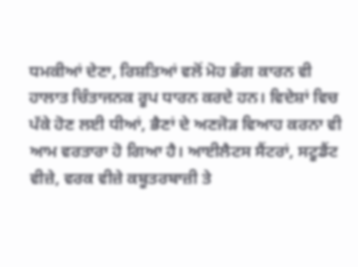ਧਮਕੀਆਂ ਦੇਣਾ, ਰਿਸ਼ਤਿਆਂ ਵਲੋਂ ਮੋਹ ਭੰਗ ਕਾਰਨ ਵੀ ਹਾਲਾਤ ਚਿੰਤਾਜਨਕ ਰੂਪ ਧਾਰਨ ਕਰਦੇ ਹਨ। ਵਿਦੇਸ਼ਾਂ ਵਿਚ ਪੱਕੇ ਹੋਣ ਲਈ ਧੀਆਂ, ਭੈਣਾਂ ਦੇ ਅਣਜੋੜ ਵਿਆਹ ਕਰਨਾ ਵੀ ਆਮ ਵਰਤਾਰਾ ਹੋ ਗਿਆ ਹੈ। ਆਈਲੈਟਸ ਸੈਂਟਰਾਂ, ਸਟੂਡੈਂਟ ਵੀਜ਼ੇ, ਵਰਕ ਵੀਜ਼ੇ ਕਬੂਤਰਬਾਜ਼ੀ ਤੇ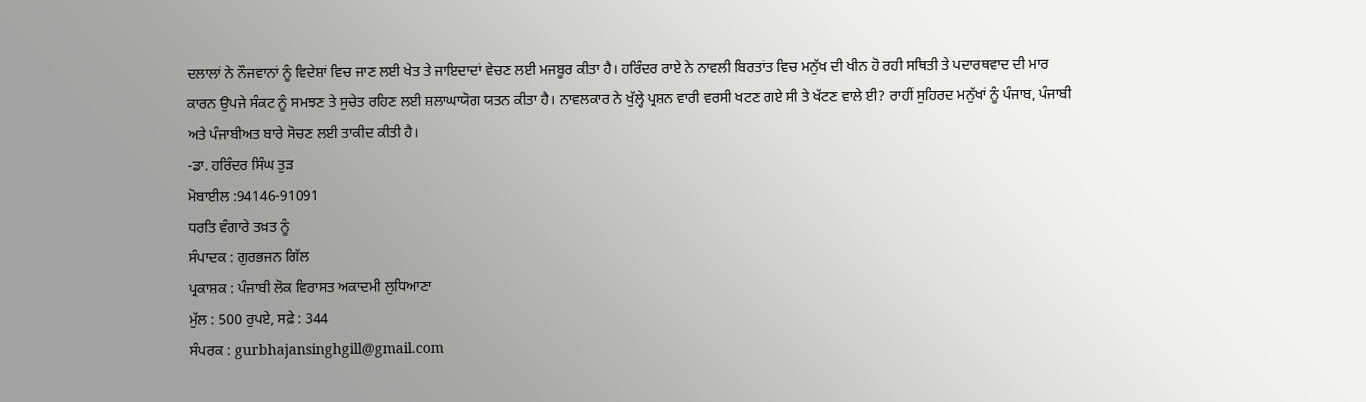ਦਲਾਲਾਂ ਨੇ ਨੌਜਵਾਨਾਂ ਨੂੰ ਵਿਦੇਸ਼ਾਂ ਵਿਚ ਜਾਣ ਲਈ ਖੇਤ ਤੇ ਜਾਇਦਾਦਾਂ ਵੇਚਣ ਲਈ ਮਜਬੂਰ ਕੀਤਾ ਹੈ। ਹਰਿੰਦਰ ਰਾਏ ਨੇ ਨਾਵਲੀ ਬਿਰਤਾਂਤ ਵਿਚ ਮਨੁੱਖ ਦੀ ਖੀਨ ਹੋ ਰਹੀ ਸਥਿਤੀ ਤੇ ਪਦਾਰਥਵਾਦ ਦੀ ਮਾਰ ਕਾਰਨ ਉਪਜੇ ਸੰਕਟ ਨੂੰ ਸਮਝਣ ਤੇ ਸੁਚੇਤ ਰਹਿਣ ਲਈ ਸ਼ਲਾਘਾਯੋਗ ਯਤਨ ਕੀਤਾ ਹੈ। ਨਾਵਲਕਾਰ ਨੇ ਖੁੱਲ੍ਹੇ ਪ੍ਰਸ਼ਨ ਵਾਰੀ ਵਰਸੀ ਖਟਣ ਗਏ ਸੀ ਤੇ ਖੱਟਣ ਵਾਲੇ ਈ? ਰਾਹੀਂ ਸੁਹਿਰਦ ਮਨੁੱਖਾਂ ਨੂੰ ਪੰਜਾਬ, ਪੰਜਾਬੀ ਅਤੇ ਪੰਜਾਬੀਅਤ ਬਾਰੇ ਸੋਚਣ ਲਈ ਤਾਕੀਦ ਕੀਤੀ ਹੈ।
-ਡਾ. ਹਰਿੰਦਰ ਸਿੰਘ ਤੁੜ
ਮੋਬਾਈਲ :94146-91091
ਧਰਤਿ ਵੰਗਾਰੇ ਤਖ਼ਤ ਨੂੰ
ਸੰਪਾਦਕ : ਗੁਰਭਜਨ ਗਿੱਲ
ਪ੍ਰਕਾਸ਼ਕ : ਪੰਜਾਬੀ ਲੋਕ ਵਿਰਾਸਤ ਅਕਾਦਮੀ ਲੁਧਿਆਣਾ
ਮੁੱਲ : 500 ਰੁਪਏ, ਸਫ਼ੇ : 344
ਸੰਪਰਕ : gurbhajansinghgill@gmail.com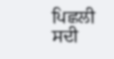ਪਿਛਲੀ ਸਦੀ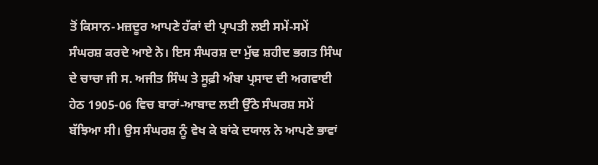ਤੋਂ ਕਿਸਾਨ-ਮਜ਼ਦੂਰ ਆਪਣੇ ਹੱਕਾਂ ਦੀ ਪ੍ਰਾਪਤੀ ਲਈ ਸਮੇਂ-ਸਮੇਂ ਸੰਘਰਸ਼ ਕਰਦੇ ਆਏ ਨੇ। ਇਸ ਸੰਘਰਸ਼ ਦਾ ਮੁੱਢ ਸ਼ਹੀਦ ਭਗਤ ਸਿੰਘ ਦੇ ਚਾਚਾ ਜੀ ਸ. ਅਜੀਤ ਸਿੰਘ ਤੇ ਸੂਫ਼ੀ ਅੰਬਾ ਪ੍ਰਸਾਦ ਦੀ ਅਗਵਾਈ ਹੇਠ 1905-06 ਵਿਚ ਬਾਰਾਂ-ਆਬਾਦ ਲਈ ਉੱਠੇ ਸੰਘਰਸ਼ ਸਮੇਂ ਬੱਝਿਆ ਸੀ। ਉਸ ਸੰਘਰਸ਼ ਨੂੰ ਵੇਖ ਕੇ ਬਾਂਕੇ ਦਯਾਲ ਨੇ ਆਪਣੇ ਭਾਵਾਂ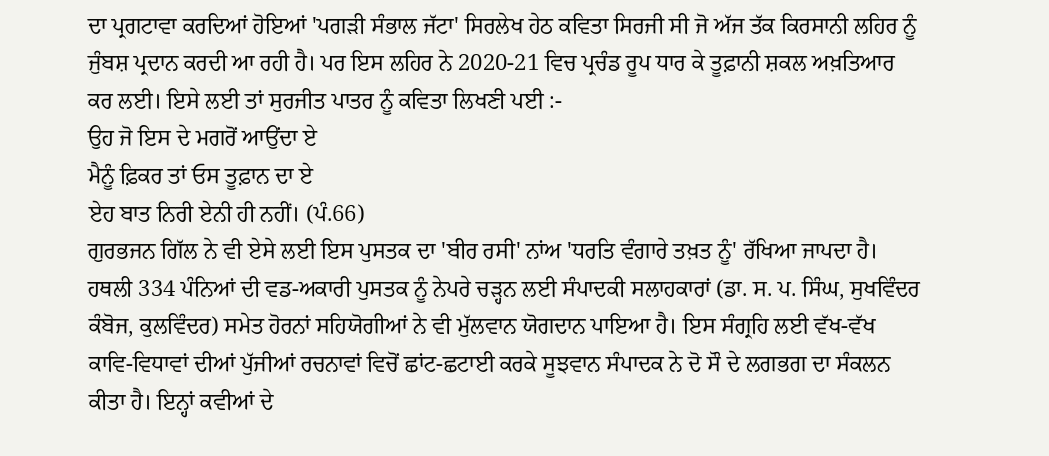ਦਾ ਪ੍ਰਗਟਾਵਾ ਕਰਦਿਆਂ ਹੋਇਆਂ 'ਪਗੜੀ ਸੰਭਾਲ ਜੱਟਾ' ਸਿਰਲੇਖ ਹੇਠ ਕਵਿਤਾ ਸਿਰਜੀ ਸੀ ਜੋ ਅੱਜ ਤੱਕ ਕਿਰਸਾਨੀ ਲਹਿਰ ਨੂੰ ਜੁੰਬਸ਼ ਪ੍ਰਦਾਨ ਕਰਦੀ ਆ ਰਹੀ ਹੈ। ਪਰ ਇਸ ਲਹਿਰ ਨੇ 2020-21 ਵਿਚ ਪ੍ਰਚੰਡ ਰੂਪ ਧਾਰ ਕੇ ਤੂਫ਼ਾਨੀ ਸ਼ਕਲ ਅਖ਼ਤਿਆਰ ਕਰ ਲਈ। ਇਸੇ ਲਈ ਤਾਂ ਸੁਰਜੀਤ ਪਾਤਰ ਨੂੰ ਕਵਿਤਾ ਲਿਖਣੀ ਪਈ :-
ਉਹ ਜੋ ਇਸ ਦੇ ਮਗਰੋਂ ਆਉਂਦਾ ਏ
ਮੈਨੂੰ ਫ਼ਿਕਰ ਤਾਂ ਓਸ ਤੂਫ਼ਾਨ ਦਾ ਏ
ਏਹ ਬਾਤ ਨਿਰੀ ਏਨੀ ਹੀ ਨਹੀਂ। (ਪੰ.66)
ਗੁਰਭਜਨ ਗਿੱਲ ਨੇ ਵੀ ਏਸੇ ਲਈ ਇਸ ਪੁਸਤਕ ਦਾ 'ਬੀਰ ਰਸੀ' ਨਾਂਅ 'ਧਰਤਿ ਵੰਗਾਰੇ ਤਖ਼ਤ ਨੂੰ' ਰੱਖਿਆ ਜਾਪਦਾ ਹੈ। ਹਥਲੀ 334 ਪੰਨਿਆਂ ਦੀ ਵਡ-ਅਕਾਰੀ ਪੁਸਤਕ ਨੂੰ ਨੇਪਰੇ ਚੜ੍ਹਨ ਲਈ ਸੰਪਾਦਕੀ ਸਲਾਹਕਾਰਾਂ (ਡਾ. ਸ. ਪ. ਸਿੰਘ, ਸੁਖਵਿੰਦਰ ਕੰਬੋਜ, ਕੁਲਵਿੰਦਰ) ਸਮੇਤ ਹੋਰਨਾਂ ਸਹਿਯੋਗੀਆਂ ਨੇ ਵੀ ਮੁੱਲਵਾਨ ਯੋਗਦਾਨ ਪਾਇਆ ਹੈ। ਇਸ ਸੰਗ੍ਰਹਿ ਲਈ ਵੱਖ-ਵੱਖ ਕਾਵਿ-ਵਿਧਾਵਾਂ ਦੀਆਂ ਪੁੱਜੀਆਂ ਰਚਨਾਵਾਂ ਵਿਚੋਂ ਛਾਂਟ-ਛਟਾਈ ਕਰਕੇ ਸੂਝਵਾਨ ਸੰਪਾਦਕ ਨੇ ਦੋ ਸੌ ਦੇ ਲਗਭਗ ਦਾ ਸੰਕਲਨ ਕੀਤਾ ਹੈ। ਇਨ੍ਹਾਂ ਕਵੀਆਂ ਦੇ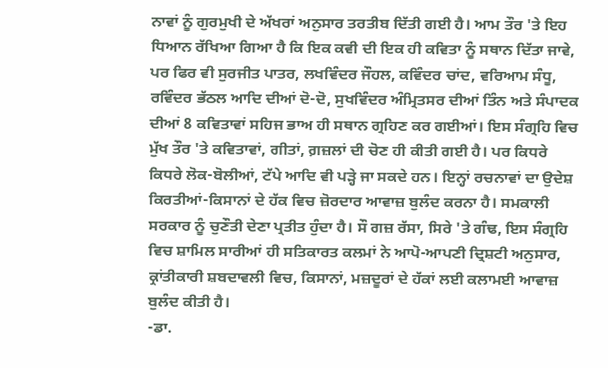ਨਾਵਾਂ ਨੂੰ ਗੁਰਮੁਖੀ ਦੇ ਅੱਖਰਾਂ ਅਨੁਸਾਰ ਤਰਤੀਬ ਦਿੱਤੀ ਗਈ ਹੈ। ਆਮ ਤੌਰ 'ਤੇ ਇਹ ਧਿਆਨ ਰੱਖਿਆ ਗਿਆ ਹੈ ਕਿ ਇਕ ਕਵੀ ਦੀ ਇਕ ਹੀ ਕਵਿਤਾ ਨੂੰ ਸਥਾਨ ਦਿੱਤਾ ਜਾਵੇ, ਪਰ ਫਿਰ ਵੀ ਸੁਰਜੀਤ ਪਾਤਰ, ਲਖਵਿੰਦਰ ਜੌਹਲ, ਕਵਿੰਦਰ ਚਾਂਦ, ਵਰਿਆਮ ਸੰਧੂ, ਰਵਿੰਦਰ ਭੱਠਲ ਆਦਿ ਦੀਆਂ ਦੋ-ਦੋ, ਸੁਖਵਿੰਦਰ ਅੰਮ੍ਰਿਤਸਰ ਦੀਆਂ ਤਿੰਨ ਅਤੇ ਸੰਪਾਦਕ ਦੀਆਂ 8 ਕਵਿਤਾਵਾਂ ਸਹਿਜ ਭਾਅ ਹੀ ਸਥਾਨ ਗ੍ਰਹਿਣ ਕਰ ਗਈਆਂ। ਇਸ ਸੰਗ੍ਰਹਿ ਵਿਚ ਮੁੱਖ ਤੌਰ 'ਤੇ ਕਵਿਤਾਵਾਂ, ਗੀਤਾਂ, ਗ਼ਜ਼ਲਾਂ ਦੀ ਚੋਣ ਹੀ ਕੀਤੀ ਗਈ ਹੈ। ਪਰ ਕਿਧਰੇ ਕਿਧਰੇ ਲੋਕ-ਬੋਲੀਆਂ, ਟੱਪੇ ਆਦਿ ਵੀ ਪੜ੍ਹੇ ਜਾ ਸਕਦੇ ਹਨ। ਇਨ੍ਹਾਂ ਰਚਨਾਵਾਂ ਦਾ ਉਦੇਸ਼ ਕਿਰਤੀਆਂ-ਕਿਸਾਨਾਂ ਦੇ ਹੱਕ ਵਿਚ ਜ਼ੋਰਦਾਰ ਆਵਾਜ਼ ਬੁਲੰਦ ਕਰਨਾ ਹੈ। ਸਮਕਾਲੀ ਸਰਕਾਰ ਨੂੰ ਚੁਣੌਤੀ ਦੇਣਾ ਪ੍ਰਤੀਤ ਹੁੰਦਾ ਹੈ। ਸੌ ਗਜ਼ ਰੱਸਾ, ਸਿਰੇ 'ਤੇ ਗੰਢ, ਇਸ ਸੰਗ੍ਰਹਿ ਵਿਚ ਸ਼ਾਮਿਲ ਸਾਰੀਆਂ ਹੀ ਸਤਿਕਾਰਤ ਕਲਮਾਂ ਨੇ ਆਪੋ-ਆਪਣੀ ਦ੍ਰਿਸ਼ਟੀ ਅਨੁਸਾਰ, ਕ੍ਰਾਂਤੀਕਾਰੀ ਸ਼ਬਦਾਵਲੀ ਵਿਚ, ਕਿਸਾਨਾਂ, ਮਜ਼ਦੂਰਾਂ ਦੇ ਹੱਕਾਂ ਲਈ ਕਲਾਮਈ ਆਵਾਜ਼ ਬੁਲੰਦ ਕੀਤੀ ਹੈ।
-ਡਾ.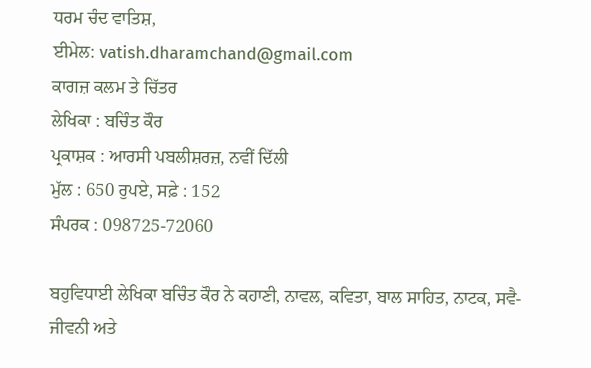ਧਰਮ ਚੰਦ ਵਾਤਿਸ਼,
ਈਮੇਲ: vatish.dharamchand@gmail.com
ਕਾਗਜ਼ ਕਲਮ ਤੇ ਚਿੱਤਰ
ਲੇਖਿਕਾ : ਬਚਿੰਤ ਕੌਰ
ਪ੍ਰਕਾਸ਼ਕ : ਆਰਸੀ ਪਬਲੀਸ਼ਰਜ਼, ਨਵੀਂ ਦਿੱਲੀ
ਮੁੱਲ : 650 ਰੁਪਏ, ਸਫ਼ੇ : 152
ਸੰਪਰਕ : 098725-72060

ਬਹੁਵਿਧਾਈ ਲੇਖਿਕਾ ਬਚਿੰਤ ਕੌਰ ਨੇ ਕਹਾਣੀ, ਨਾਵਲ, ਕਵਿਤਾ, ਬਾਲ ਸਾਹਿਤ, ਨਾਟਕ, ਸਵੈ-ਜੀਵਨੀ ਅਤੇ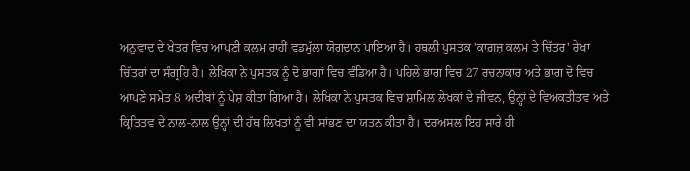ਅਨੁਵਾਦ ਦੇ ਖੇਤਰ ਵਿਚ ਆਪਣੀ ਕਲਮ ਰਾਹੀਂ ਵਡਮੁੱਲਾ ਯੋਗਦਾਨ ਪਾਇਆ ਹੈ। ਹਥਲੀ ਪੁਸਤਕ 'ਕਾਗ਼ਜ਼ ਕਲਮ ਤੇ ਚਿੱਤਰ' ਰੇਖਾ ਚਿੱਤਰਾਂ ਦਾ ਸੰਗ੍ਰਹਿ ਹੈ। ਲੇਖਿਕਾ ਨੇ ਪੁਸਤਕ ਨੂੰ ਦੋ ਭਾਗਾਂ ਵਿਚ ਵੰਡਿਆ ਹੈ। ਪਹਿਲੇ ਭਾਗ ਵਿਚ 27 ਰਚਨਾਕਾਰ ਅਤੇ ਭਾਗ ਦੋ ਵਿਚ ਆਪਣੇ ਸਮੇਤ 8 ਅਦੀਬਾਂ ਨੂੰ ਪੇਸ਼ ਕੀਤਾ ਗਿਆ ਹੈ। ਲੇਖਿਕਾ ਨੇ ਪੁਸਤਕ ਵਿਚ ਸ਼ਾਮਿਲ ਲੇਖਕਾਂ ਦੇ ਜੀਵਨ, ਉਨ੍ਹਾਂ ਦੇ ਵਿਅਕਤੀਤਵ ਅਤੇ ਕ੍ਰਿਤਿਤਵ ਦੇ ਨਾਲ-ਨਾਲ ਉਨ੍ਹਾਂ ਦੀ ਹੱਥ ਲਿਖਤਾਂ ਨੂੰ ਵੀ ਸਾਂਭਣ ਦਾ ਯਤਨ ਕੀਤਾ ਹੈ। ਦਰਅਸਲ ਇਹ ਸਾਰੇ ਹੀ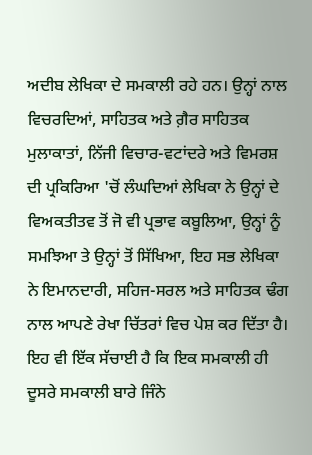ਅਦੀਬ ਲੇਖਿਕਾ ਦੇ ਸਮਕਾਲੀ ਰਹੇ ਹਨ। ਉਨ੍ਹਾਂ ਨਾਲ ਵਿਚਰਦਿਆਂ, ਸਾਹਿਤਕ ਅਤੇ ਗ਼ੈਰ ਸਾਹਿਤਕ ਮੁਲਾਕਾਤਾਂ, ਨਿੱਜੀ ਵਿਚਾਰ-ਵਟਾਂਦਰੇ ਅਤੇ ਵਿਮਰਸ਼ ਦੀ ਪ੍ਰਕਿਰਿਆ 'ਚੋਂ ਲੰਘਦਿਆਂ ਲੇਖਿਕਾ ਨੇ ਉਨ੍ਹਾਂ ਦੇ ਵਿਅਕਤੀਤਵ ਤੋਂ ਜੋ ਵੀ ਪ੍ਰਭਾਵ ਕਬੂਲਿਆ, ਉਨ੍ਹਾਂ ਨੂੰ ਸਮਝਿਆ ਤੇ ਉਨ੍ਹਾਂ ਤੋਂ ਸਿੱਖਿਆ, ਇਹ ਸਭ ਲੇਖਿਕਾ ਨੇ ਇਮਾਨਦਾਰੀ, ਸਹਿਜ-ਸਰਲ ਅਤੇ ਸਾਹਿਤਕ ਢੰਗ ਨਾਲ ਆਪਣੇ ਰੇਖਾ ਚਿੱਤਰਾਂ ਵਿਚ ਪੇਸ਼ ਕਰ ਦਿੱਤਾ ਹੈ। ਇਹ ਵੀ ਇੱਕ ਸੱਚਾਈ ਹੈ ਕਿ ਇਕ ਸਮਕਾਲੀ ਹੀ ਦੂਸਰੇ ਸਮਕਾਲੀ ਬਾਰੇ ਜਿੰਨੇ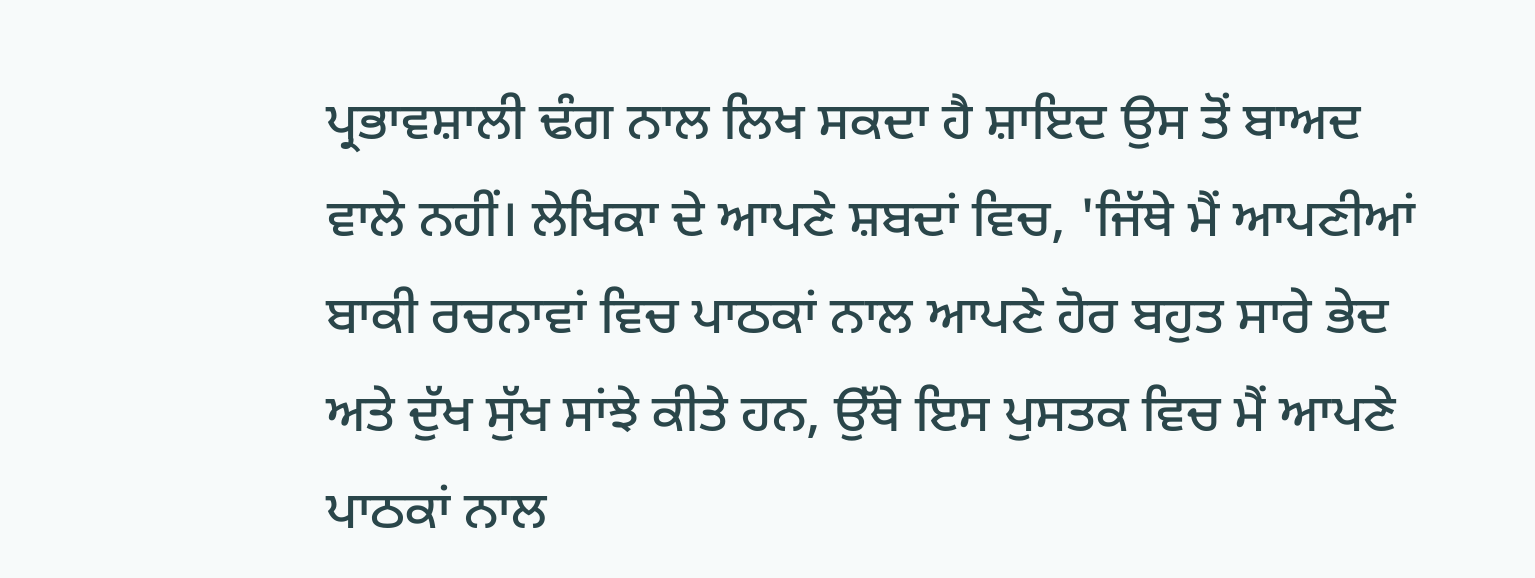ਪ੍ਰਭਾਵਸ਼ਾਲੀ ਢੰਗ ਨਾਲ ਲਿਖ ਸਕਦਾ ਹੈ ਸ਼ਾਇਦ ਉਸ ਤੋਂ ਬਾਅਦ ਵਾਲੇ ਨਹੀਂ। ਲੇਖਿਕਾ ਦੇ ਆਪਣੇ ਸ਼ਬਦਾਂ ਵਿਚ, 'ਜਿੱਥੇ ਮੈਂ ਆਪਣੀਆਂ ਬਾਕੀ ਰਚਨਾਵਾਂ ਵਿਚ ਪਾਠਕਾਂ ਨਾਲ ਆਪਣੇ ਹੋਰ ਬਹੁਤ ਸਾਰੇ ਭੇਦ ਅਤੇ ਦੁੱਖ ਸੁੱਖ ਸਾਂਝੇ ਕੀਤੇ ਹਨ, ਉੱਥੇ ਇਸ ਪੁਸਤਕ ਵਿਚ ਮੈਂ ਆਪਣੇ ਪਾਠਕਾਂ ਨਾਲ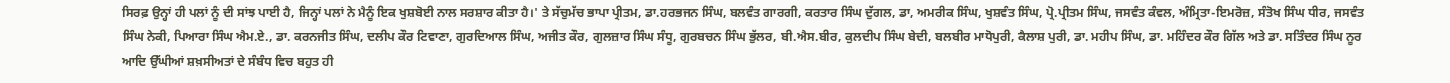ਸਿਰਫ਼ ਉਨ੍ਹਾਂ ਹੀ ਪਲਾਂ ਨੂੰ ਦੀ ਸਾਂਝ ਪਾਈ ਹੈ, ਜਿਨ੍ਹਾਂ ਪਲਾਂ ਨੇ ਮੈਨੂੰ ਇਕ ਖੁਸ਼ਬੋਈ ਨਾਲ ਸਰਸ਼ਾਰ ਕੀਤਾ ਹੈ।' ਤੇ ਸੱਚੁਮੱਚ ਭਾਪਾ ਪ੍ਰੀਤਮ, ਡਾ.ਹਰਭਜਨ ਸਿੰਘ, ਬਲਵੰਤ ਗਾਰਗੀ, ਕਰਤਾਰ ਸਿੰਘ ਦੁੱਗਲ, ਡਾ, ਅਮਰੀਕ ਸਿੰਘ, ਖੁਸ਼ਵੰਤ ਸਿੰਘ, ਪ੍ਰੋ.ਪ੍ਰੀਤਮ ਸਿੰਘ, ਜਸਵੰਤ ਕੰਵਲ, ਅੰਮ੍ਰਿਤਾ-ਇਮਰੋਜ਼, ਸੰਤੋਖ ਸਿੰਘ ਧੀਰ, ਜਸਵੰਤ ਸਿੰਘ ਨੇਕੀ, ਪਿਆਰਾ ਸਿੰਘ ਐਮ.ਏ., ਡਾ. ਕਰਨਜੀਤ ਸਿੰਘ, ਦਲੀਪ ਕੌਰ ਟਿਵਾਣਾ, ਗੁਰਦਿਆਲ ਸਿੰਘ, ਅਜੀਤ ਕੌਰ, ਗੁਲਜ਼ਾਰ ਸਿੰਘ ਸੰਧੂ, ਗੁਰਬਚਨ ਸਿੰਘ ਭੁੱਲਰ, ਬੀ.ਐਸ.ਬੀਰ, ਕੁਲਦੀਪ ਸਿੰਘ ਬੇਦੀ, ਬਲਬੀਰ ਮਾਧੋਪੁਰੀ, ਕੈਲਾਸ਼ ਪੁਰੀ, ਡਾ. ਮਹੀਪ ਸਿੰਘ, ਡਾ. ਮਹਿੰਦਰ ਕੌਰ ਗਿੱਲ ਅਤੇ ਡਾ. ਸਤਿੰਦਰ ਸਿੰਘ ਨੂਰ ਆਦਿ ਉੱਘੀਆਂ ਸ਼ਖ਼ਸੀਅਤਾਂ ਦੇ ਸੰਬੰਧ ਵਿਚ ਬਹੁਤ ਹੀ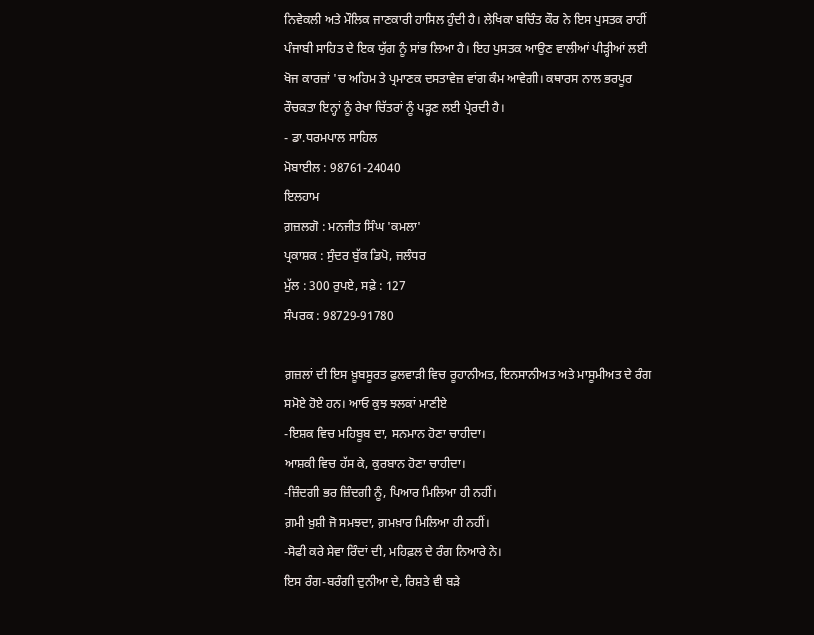ਨਿਵੇਕਲੀ ਅਤੇ ਮੌਲਿਕ ਜਾਣਕਾਰੀ ਹਾਸਿਲ ਹੁੰਦੀ ਹੈ। ਲੇਖਿਕਾ ਬਚਿੰਤ ਕੌਰ ਨੇ ਇਸ ਪੁਸਤਕ ਰਾਹੀਂ ਪੰਜਾਬੀ ਸਾਹਿਤ ਦੇ ਇਕ ਯੁੱਗ ਨੂੰ ਸਾਂਭ ਲਿਆ ਹੈ। ਇਹ ਪੁਸਤਕ ਆਉਣ ਵਾਲੀਆਂ ਪੀੜ੍ਹੀਆਂ ਲਈ ਖੋਜ ਕਾਰਜ਼ਾਂ 'ਚ ਅਹਿਮ ਤੇ ਪ੍ਰਮਾਣਕ ਦਸਤਾਵੇਜ਼ ਵਾਂਗ ਕੰਮ ਆਵੇਗੀ। ਕਥਾਰਸ ਨਾਲ ਭਰਪੂਰ ਰੌਚਕਤਾ ਇਨ੍ਹਾਂ ਨੂੰ ਰੇਖਾ ਚਿੱਤਰਾਂ ਨੂੰ ਪੜ੍ਹਣ ਲਈ ਪ੍ਰੇਰਦੀ ਹੈ।
- ਡਾ.ਧਰਮਪਾਲ ਸਾਹਿਲ
ਮੋਬਾਈਲ : 98761-24040
ਇਲਹਾਮ
ਗ਼ਜ਼ਲਗੋ : ਮਨਜੀਤ ਸਿੰਘ 'ਕਮਲਾ'
ਪ੍ਰਕਾਸ਼ਕ : ਸੁੰਦਰ ਬੁੱਕ ਡਿਪੋ, ਜਲੰਧਰ
ਮੁੱਲ : 300 ਰੁਪਏ, ਸਫ਼ੇ : 127
ਸੰਪਰਕ : 98729-91780

ਗ਼ਜ਼ਲਾਂ ਦੀ ਇਸ ਖ਼ੂਬਸੂਰਤ ਫੁਲਵਾੜੀ ਵਿਚ ਰੂਹਾਨੀਅਤ, ਇਨਸਾਨੀਅਤ ਅਤੇ ਮਾਸੂਮੀਅਤ ਦੇ ਰੰਗ ਸਮੋਏ ਹੋਏ ਹਨ। ਆਓ ਕੁਝ ਝਲਕਾਂ ਮਾਣੀਏ
-ਇਸ਼ਕ ਵਿਚ ਮਹਿਬੂਬ ਦਾ, ਸਨਮਾਨ ਹੋਣਾ ਚਾਹੀਦਾ।
ਆਸ਼ਕੀ ਵਿਚ ਹੱਸ ਕੇ, ਕੁਰਬਾਨ ਹੋਣਾ ਚਾਹੀਦਾ।
-ਜ਼ਿੰਦਗੀ ਭਰ ਜ਼ਿੰਦਗੀ ਨੂੰ, ਪਿਆਰ ਮਿਲਿਆ ਹੀ ਨਹੀਂ।
ਗ਼ਮੀ ਖ਼ੁਸ਼ੀ ਜੋ ਸਮਝਦਾ, ਗ਼ਮਖ਼ਾਰ ਮਿਲਿਆ ਹੀ ਨਹੀਂ।
-ਸੋਫੀ ਕਰੇ ਸੇਵਾ ਰਿੰਦਾਂ ਦੀ, ਮਹਿਫ਼ਲ ਦੇ ਰੰਗ ਨਿਆਰੇ ਨੇ।
ਇਸ ਰੰਗ-ਬਰੰਗੀ ਦੁਨੀਆ ਦੇ, ਰਿਸ਼ਤੇ ਵੀ ਬੜੇ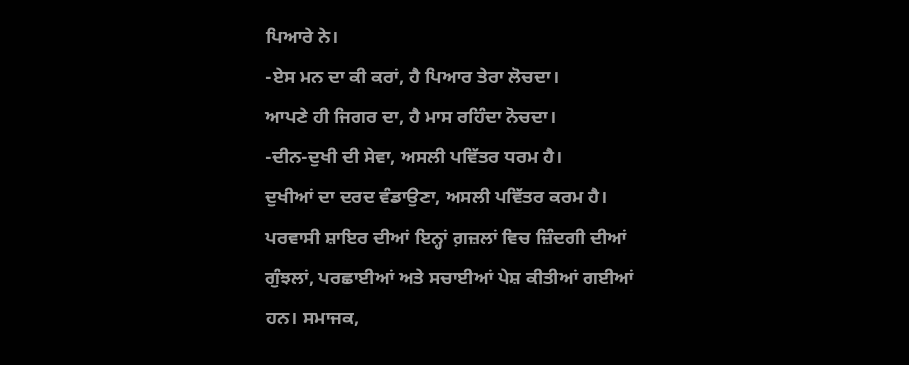ਪਿਆਰੇ ਨੇ।
-ਏਸ ਮਨ ਦਾ ਕੀ ਕਰਾਂ, ਹੈ ਪਿਆਰ ਤੇਰਾ ਲੋਚਦਾ।
ਆਪਣੇ ਹੀ ਜਿਗਰ ਦਾ, ਹੈ ਮਾਸ ਰਹਿੰਦਾ ਨੋਚਦਾ।
-ਦੀਨ-ਦੁਖੀ ਦੀ ਸੇਵਾ, ਅਸਲੀ ਪਵਿੱਤਰ ਧਰਮ ਹੈ।
ਦੁਖੀਆਂ ਦਾ ਦਰਦ ਵੰਡਾਉਣਾ, ਅਸਲੀ ਪਵਿੱਤਰ ਕਰਮ ਹੈ।
ਪਰਵਾਸੀ ਸ਼ਾਇਰ ਦੀਆਂ ਇਨ੍ਹਾਂ ਗ਼ਜ਼ਲਾਂ ਵਿਚ ਜ਼ਿੰਦਗੀ ਦੀਆਂ ਗੁੰਝਲਾਂ, ਪਰਛਾਈਆਂ ਅਤੇ ਸਚਾਈਆਂ ਪੇਸ਼ ਕੀਤੀਆਂ ਗਈਆਂ ਹਨ। ਸਮਾਜਕ,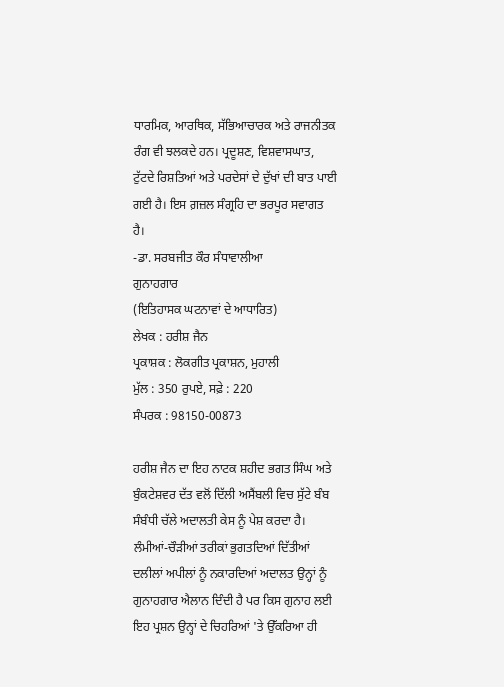ਧਾਰਮਿਕ, ਆਰਥਿਕ, ਸੱਭਿਆਚਾਰਕ ਅਤੇ ਰਾਜਨੀਤਕ ਰੰਗ ਵੀ ਝਲਕਦੇ ਹਨ। ਪ੍ਰਦੂਸ਼ਣ, ਵਿਸ਼ਵਾਸਘਾਤ, ਟੁੱਟਦੇ ਰਿਸ਼ਤਿਆਂ ਅਤੇ ਪਰਦੇਸਾਂ ਦੇ ਦੁੱਖਾਂ ਦੀ ਬਾਤ ਪਾਈ ਗਈ ਹੈ। ਇਸ ਗ਼ਜ਼ਲ ਸੰਗ੍ਰਹਿ ਦਾ ਭਰਪੂਰ ਸਵਾਗਤ ਹੈ।
-ਡਾ. ਸਰਬਜੀਤ ਕੌਰ ਸੰਧਾਵਾਲੀਆ
ਗੁਨਾਹਗਾਰ
(ਇਤਿਹਾਸਕ ਘਟਨਾਵਾਂ ਦੇ ਆਧਾਰਿਤ)
ਲੇਖਕ : ਹਰੀਸ਼ ਜੈਨ
ਪ੍ਰਕਾਸ਼ਕ : ਲੋਕਗੀਤ ਪ੍ਰਕਾਸ਼ਨ, ਮੁਹਾਲੀ
ਮੁੱਲ : 350 ਰੁਪਏ, ਸਫ਼ੇ : 220
ਸੰਪਰਕ : 98150-00873

ਹਰੀਸ਼ ਜੈਨ ਦਾ ਇਹ ਨਾਟਕ ਸ਼ਹੀਦ ਭਗਤ ਸਿੰਘ ਅਤੇ ਬੁੰਕਟੇਸ਼ਵਰ ਦੱਤ ਵਲੋਂ ਦਿੱਲੀ ਅਸੈਂਬਲੀ ਵਿਚ ਸੁੱਟੇ ਬੰਬ ਸੰਬੰਧੀ ਚੱਲੇ ਅਦਾਲਤੀ ਕੇਸ ਨੂੰ ਪੇਸ਼ ਕਰਦਾ ਹੈ। ਲੰਮੀਆਂ-ਚੌੜੀਆਂ ਤਰੀਕਾਂ ਭੁਗਤਦਿਆਂ ਦਿੱਤੀਆਂ ਦਲੀਲਾਂ ਅਪੀਲਾਂ ਨੂੰ ਨਕਾਰਦਿਆਂ ਅਦਾਲਤ ਉਨ੍ਹਾਂ ਨੂੰ ਗੁਨਾਹਗਾਰ ਐਲਾਨ ਦਿੰਦੀ ਹੈ ਪਰ ਕਿਸ ਗੁਨਾਹ ਲਈ ਇਹ ਪ੍ਰਸ਼ਨ ਉਨ੍ਹਾਂ ਦੇ ਚਿਹਰਿਆਂ 'ਤੇ ਉੱਕਰਿਆ ਹੀ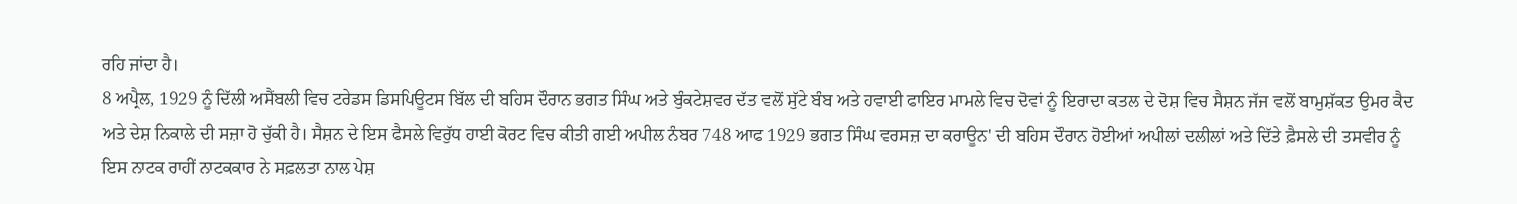ਰਹਿ ਜਾਂਦਾ ਹੈ।
8 ਅਪ੍ਰੈਲ, 1929 ਨੂੰ ਦਿੱਲੀ ਅਸੈਂਬਲੀ ਵਿਚ ਟਰੇਡਸ ਡਿਸਪਿਊਟਸ ਬਿੱਲ ਦੀ ਬਹਿਸ ਦੌਰਾਨ ਭਗਤ ਸਿੰਘ ਅਤੇ ਬੁੰਕਟੇਸ਼ਵਰ ਦੱਤ ਵਲੋਂ ਸੁੱਟੇ ਬੰਬ ਅਤੇ ਹਵਾਈ ਫਾਇਰ ਮਾਮਲੇ ਵਿਚ ਦੋਵਾਂ ਨੂੰ ਇਰਾਦਾ ਕਤਲ ਦੇ ਦੋਸ਼ ਵਿਚ ਸੈਸ਼ਨ ਜੱਜ ਵਲੋਂ ਬਾਮੁਸ਼ੱਕਤ ਉਮਰ ਕੈਦ ਅਤੇ ਦੇਸ਼ ਨਿਕਾਲੇ ਦੀ ਸਜ਼ਾ ਹੋ ਚੁੱਕੀ ਹੈ। ਸੈਸ਼ਨ ਦੇ ਇਸ ਫੈਸਲੇ ਵਿਰੁੱਧ ਹਾਈ ਕੋਰਟ ਵਿਚ ਕੀਤੀ ਗਈ ਅਪੀਲ ਨੰਬਰ 748 ਆਫ 1929 ਭਗਤ ਸਿੰਘ ਵਰਸਜ਼ ਦਾ ਕਰਾਊਨ' ਦੀ ਬਹਿਸ ਦੌਰਾਨ ਹੋਈਆਂ ਅਪੀਲਾਂ ਦਲੀਲਾਂ ਅਤੇ ਦਿੱਤੇ ਫ਼ੈਸਲੇ ਦੀ ਤਸਵੀਰ ਨੂੰ ਇਸ ਨਾਟਕ ਰਾਹੀਂ ਨਾਟਕਕਾਰ ਨੇ ਸਫ਼ਲਤਾ ਨਾਲ ਪੇਸ਼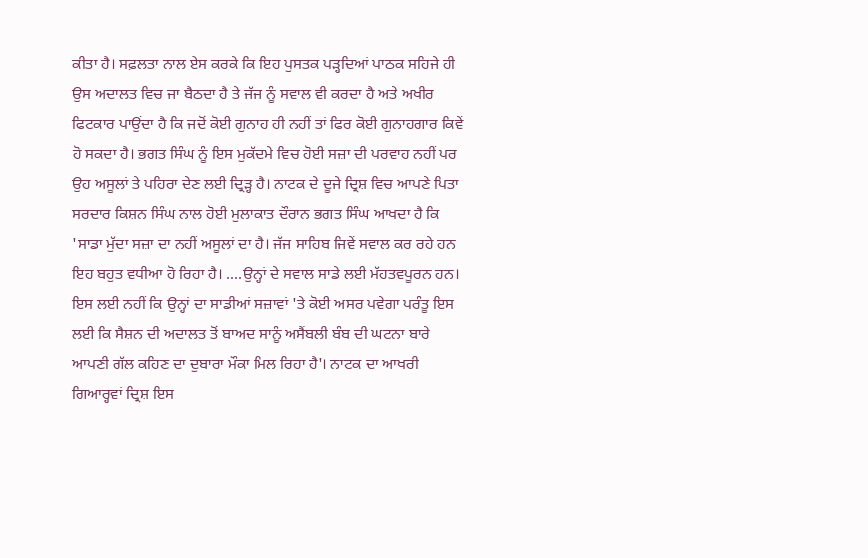ਕੀਤਾ ਹੈ। ਸਫ਼ਲਤਾ ਨਾਲ ਏਸ ਕਰਕੇ ਕਿ ਇਹ ਪੁਸਤਕ ਪੜ੍ਹਦਿਆਂ ਪਾਠਕ ਸਹਿਜੇ ਹੀ ਉਸ ਅਦਾਲਤ ਵਿਚ ਜਾ ਬੈਠਦਾ ਹੈ ਤੇ ਜੱਜ ਨੂੰ ਸਵਾਲ ਵੀ ਕਰਦਾ ਹੈ ਅਤੇ ਅਖੀਰ ਫਿਟਕਾਰ ਪਾਉਂਦਾ ਹੈ ਕਿ ਜਦੋਂ ਕੋਈ ਗੁਨਾਹ ਹੀ ਨਹੀਂ ਤਾਂ ਫਿਰ ਕੋਈ ਗੁਨਾਹਗਾਰ ਕਿਵੇਂ ਹੋ ਸਕਦਾ ਹੈ। ਭਗਤ ਸਿੰਘ ਨੂੰ ਇਸ ਮੁਕੱਦਮੇ ਵਿਚ ਹੋਈ ਸਜ਼ਾ ਦੀ ਪਰਵਾਹ ਨਹੀਂ ਪਰ ਉਹ ਅਸੂਲਾਂ ਤੇ ਪਹਿਰਾ ਦੇਣ ਲਈ ਦ੍ਰਿੜ੍ਹ ਹੈ। ਨਾਟਕ ਦੇ ਦੂਜੇ ਦ੍ਰਿਸ਼ ਵਿਚ ਆਪਣੇ ਪਿਤਾ ਸਰਦਾਰ ਕਿਸ਼ਨ ਸਿੰਘ ਨਾਲ ਹੋਈ ਮੁਲਾਕਾਤ ਦੌਰਾਨ ਭਗਤ ਸਿੰਘ ਆਖਦਾ ਹੈ ਕਿ 'ਸਾਡਾ ਮੁੱਦਾ ਸਜ਼ਾ ਦਾ ਨਹੀਂ ਅਸੂਲਾਂ ਦਾ ਹੈ। ਜੱਜ ਸਾਹਿਬ ਜਿਵੇਂ ਸਵਾਲ ਕਰ ਰਹੇ ਹਨ ਇਹ ਬਹੁਤ ਵਧੀਆ ਹੋ ਰਿਹਾ ਹੈ। ....ਉਨ੍ਹਾਂ ਦੇ ਸਵਾਲ ਸਾਡੇ ਲਈ ਮੱਹਤਵਪੂਰਨ ਹਨ। ਇਸ ਲਈ ਨਹੀਂ ਕਿ ਉਨ੍ਹਾਂ ਦਾ ਸਾਡੀਆਂ ਸਜ਼ਾਵਾਂ 'ਤੇ ਕੋਈ ਅਸਰ ਪਵੇਗਾ ਪਰੰਤੂ ਇਸ ਲਈ ਕਿ ਸੈਸ਼ਨ ਦੀ ਅਦਾਲਤ ਤੋਂ ਬਾਅਦ ਸਾਨੂੰ ਅਸੈਂਬਲੀ ਬੰਬ ਦੀ ਘਟਨਾ ਬਾਰੇ ਆਪਣੀ ਗੱਲ ਕਹਿਣ ਦਾ ਦੁਬਾਰਾ ਮੌਕਾ ਮਿਲ ਰਿਹਾ ਹੈ'। ਨਾਟਕ ਦਾ ਆਖਰੀ ਗਿਆਰ੍ਹਵਾਂ ਦ੍ਰਿਸ਼ ਇਸ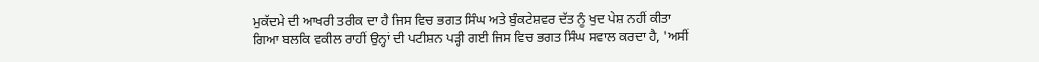ਮੁਕੱਦਮੇ ਦੀ ਆਖਰੀ ਤਰੀਕ ਦਾ ਹੈ ਜਿਸ ਵਿਚ ਭਗਤ ਸਿੰਘ ਅਤੇ ਬੁੰਕਟੇਸ਼ਵਰ ਦੱਤ ਨੂੰ ਖੁਦ ਪੇਸ਼ ਨਹੀਂ ਕੀਤਾ ਗਿਆ ਬਲਕਿ ਵਕੀਲ ਰਾਹੀਂ ਉਨ੍ਹਾਂ ਦੀ ਪਟੀਸ਼ਨ ਪੜ੍ਹੀ ਗਈ ਜਿਸ ਵਿਚ ਭਗਤ ਸਿੰਘ ਸਵਾਲ ਕਰਦਾ ਹੈ, 'ਅਸੀਂ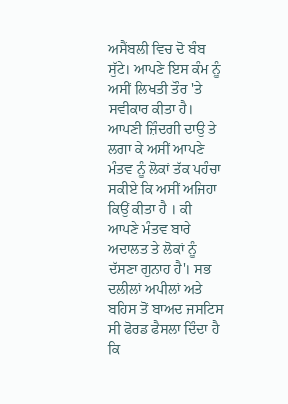ਅਸੈਂਬਲੀ ਵਿਚ ਦੋ ਬੰਬ ਸੁੱਟੇ। ਆਪਣੇ ਇਸ ਕੰਮ ਨੂੰ ਅਸੀਂ ਲਿਖਤੀ ਤੌਰ 'ਤੇ ਸਵੀਕਾਰ ਕੀਤਾ ਹੈ। ਆਪਣੀ ਜ਼ਿੰਦਗੀ ਦਾਉ ਤੇ ਲਗਾ ਕੇ ਅਸੀਂ ਆਪਣੇ ਮੰਤਵ ਨੂੰ ਲੋਕਾਂ ਤੱਕ ਪਹੰਚਾ ਸਕੀਏ ਕਿ ਅਸੀਂ ਅਜਿਹਾ ਕਿਉਂ ਕੀਤਾ ਹੈ । ਕੀ ਆਪਣੇ ਮੰਤਵ ਬਾਰੇ ਅਦਾਲਤ ਤੇ ਲੋਕਾਂ ਨੂੰ ਦੱਸਣਾ ਗੁਨਾਹ ਹੈ'। ਸਭ ਦਲੀਲਾਂ ਅਪੀਲਾਂ ਅਤੇ ਬਹਿਸ ਤੋਂ ਬਾਅਦ ਜਸਟਿਸ ਸੀ ਫੋਰਡ ਫੈਸਲਾ ਦਿੰਦਾ ਹੈ ਕਿ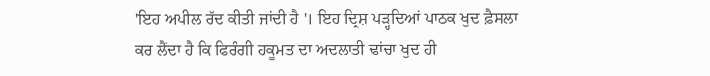'ਇਹ ਅਪੀਲ ਰੱਦ ਕੀਤੀ ਜਾਂਦੀ ਹੈ '। ਇਹ ਦ੍ਰਿਸ਼ ਪੜ੍ਹਦਿਆਂ ਪਾਠਕ ਖੁਦ ਫ਼ੈਸਲਾ ਕਰ ਲੈਂਦਾ ਹੈ ਕਿ ਫਿਰੰਗੀ ਹਕੂਮਤ ਦਾ ਅਦਲਾਤੀ ਢਾਂਚਾ ਖੁਦ ਹੀ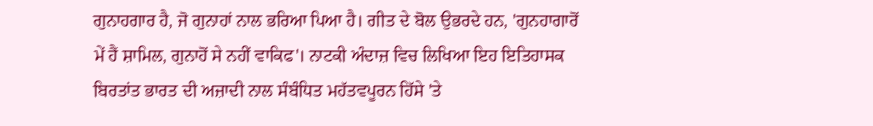ਗੁਨਾਹਗਾਰ ਹੈ, ਜੋ ਗੁਨਾਹਾਂ ਨਾਲ ਭਰਿਆ ਪਿਆ ਹੈ। ਗੀਤ ਦੇ ਬੋਲ ਉਭਰਦੇ ਹਨ, 'ਗੁਨਹਾਗਾਰੋਂ ਮੇਂ ਹੈਂ ਸ਼ਾਮਿਲ, ਗੁਨਾਹੋਂ ਸੇ ਨਹੀਂ ਵਾਕਿਫ'। ਨਾਟਕੀ ਅੰਦਾਜ਼ ਵਿਚ ਲਿਖਿਆ ਇਹ ਇਤਿਹਾਸਕ ਬਿਰਤਾਂਤ ਭਾਰਤ ਦੀ ਅਜ਼ਾਦੀ ਨਾਲ ਸੰਬੰਧਿਤ ਮਹੱਤਵਪੂਰਨ ਹਿੱਸੇ 'ਤੇ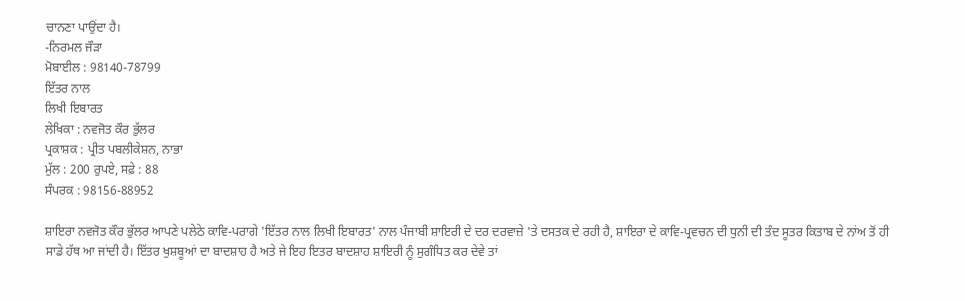ਚਾਨਣਾ ਪਾਉਂਦਾ ਹੈ।
-ਨਿਰਮਲ ਜੌੜਾ
ਮੋਬਾਈਲ : 98140-78799
ਇੱਤਰ ਨਾਲ
ਲਿਖੀ ਇਬਾਰਤ
ਲੇਖਿਕਾ : ਨਵਜੋਤ ਕੌਰ ਭੁੱਲਰ
ਪ੍ਰਕਾਸ਼ਕ : ਪ੍ਰੀਤ ਪਬਲੀਕੇਸ਼ਨ, ਨਾਭਾ
ਮੁੱਲ : 200 ਰੁਪਏ, ਸਫ਼ੇ : 88
ਸੰਪਰਕ : 98156-88952

ਸ਼ਾਇਰਾ ਨਵਜੋਤ ਕੌਰ ਭੁੱਲਰ ਆਪਣੇ ਪਲੇਠੇ ਕਾਵਿ-ਪਰਾਗੇ 'ਇੱਤਰ ਨਾਲ ਲਿਖੀ ਇਬਾਰਤ' ਨਾਲ ਪੰਜਾਬੀ ਸ਼ਾਇਰੀ ਦੇ ਦਰ ਦਰਵਾਜ਼ੇ 'ਤੇ ਦਸਤਕ ਦੇ ਰਹੀ ਹੈ, ਸ਼ਾਇਰਾ ਦੇ ਕਾਵਿ-ਪ੍ਰਵਚਨ ਦੀ ਧੁਨੀ ਦੀ ਤੰਦ ਸੂਤਰ ਕਿਤਾਬ ਦੇ ਨਾਂਅ ਤੋਂ ਹੀ ਸਾਡੇ ਹੱਥ ਆ ਜਾਂਦੀ ਹੈ। ਇੱਤਰ ਖੁਸ਼ਬੂਆਂ ਦਾ ਬਾਦਸ਼ਾਹ ਹੈ ਅਤੇ ਜੇ ਇਹ ਇਤਰ ਬਾਦਸ਼ਾਹ ਸ਼ਾਇਰੀ ਨੂੰ ਸੁਗੰਧਿਤ ਕਰ ਦੇਵੇ ਤਾਂ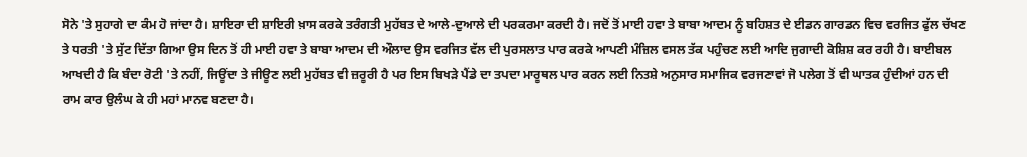ਸੋਨੇ 'ਤੇ ਸੁਹਾਗੇ ਦਾ ਕੰਮ ਹੋ ਜਾਂਦਾ ਹੈ। ਸ਼ਾਇਰਾ ਦੀ ਸ਼ਾਇਰੀ ਖ਼ਾਸ ਕਰਕੇ ਤਰੰਗਤੀ ਮੁਹੱਬਤ ਦੇ ਆਲੇ-ਦੁਆਲੇ ਦੀ ਪਰਕਰਮਾ ਕਰਦੀ ਹੈ। ਜਦੋਂ ਤੋਂ ਮਾਈ ਹਵਾ ਤੇ ਬਾਬਾ ਆਦਮ ਨੂੰ ਬਹਿਸ਼ਤ ਦੇ ਈਡਨ ਗਾਰਡਨ ਵਿਚ ਵਰਜਿਤ ਫੁੱਲ ਚੱਖਣ ਤੇ ਧਰਤੀ 'ਤੇ ਸੁੱਟ ਦਿੱਤਾ ਗਿਆ ਉਸ ਦਿਨ ਤੋਂ ਹੀ ਮਾਈ ਹਵਾ ਤੇ ਬਾਬਾ ਆਦਮ ਦੀ ਔਲਾਦ ਉਸ ਵਰਜਿਤ ਵੱਲ ਦੀ ਪੁਰਸਲਾਤ ਪਾਰ ਕਰਕੇ ਆਪਣੀ ਮੰਜ਼ਿਲ ਵਸਲ ਤੱਕ ਪਹੁੰਚਣ ਲਈ ਆਦਿ ਜੁਗਾਦੀ ਕੋਸ਼ਿਸ਼ ਕਰ ਰਹੀ ਹੈ। ਬਾਈਬਲ ਆਖਦੀ ਹੈ ਕਿ ਬੰਦਾ ਰੋਟੀ 'ਤੇ ਨਹੀਂ, ਜਿਊਂਦਾ ਤੇ ਜੀਊਣ ਲਈ ਮੁਹੱਬਤ ਵੀ ਜ਼ਰੂਰੀ ਹੈ ਪਰ ਇਸ ਬਿਖੜੇ ਪੈਂਡੇ ਦਾ ਤਪਦਾ ਮਾਰੂਥਲ ਪਾਰ ਕਰਨ ਲਈ ਨਿਤਸ਼ੇ ਅਨੁਸਾਰ ਸਮਾਜਿਕ ਵਰਜਣਾਵਾਂ ਜੋ ਪਲੇਗ ਤੋਂ ਵੀ ਘਾਤਕ ਹੁੰਦੀਆਂ ਹਨ ਦੀ ਰਾਮ ਕਾਰ ਉਲੰਘ ਕੇ ਹੀ ਮਹਾਂ ਮਾਨਵ ਬਣਦਾ ਹੈ।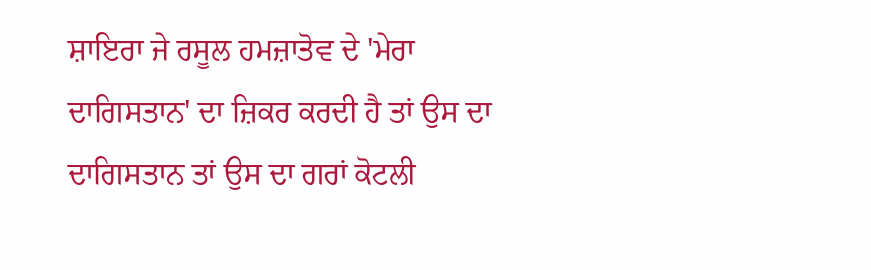ਸ਼ਾਇਰਾ ਜੇ ਰਸੂਲ ਹਮਜ਼ਾਤੋਵ ਦੇ 'ਮੇਰਾ ਦਾਗਿਸਤਾਨ' ਦਾ ਜ਼ਿਕਰ ਕਰਦੀ ਹੈ ਤਾਂ ਉਸ ਦਾ ਦਾਗਿਸਤਾਨ ਤਾਂ ਉਸ ਦਾ ਗਰਾਂ ਕੋਟਲੀ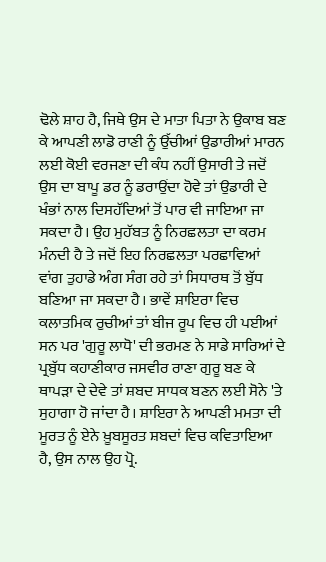ਢੋਲੇ ਸ਼ਾਹ ਹੈ, ਜਿਥੇ ਉਸ ਦੇ ਮਾਤਾ ਪਿਤਾ ਨੇ ਉਕਾਬ ਬਣ ਕੇ ਆਪਣੀ ਲਾਡੋ ਰਾਣੀ ਨੂੰ ਉੱਚੀਆਂ ਉਡਾਰੀਆਂ ਮਾਰਨ ਲਈ ਕੋਈ ਵਰਜਣਾ ਦੀ ਕੰਧ ਨਹੀਂ ਉਸਾਰੀ ਤੇ ਜਦੋਂ ਉਸ ਦਾ ਬਾਪੂ ਡਰ ਨੂੰ ਡਰਾਉਂਦਾ ਹੋਵੇ ਤਾਂ ਉਡਾਰੀ ਦੇ ਖੰਭਾਂ ਨਾਲ ਦਿਸਹੱਦਿਆਂ ਤੋਂ ਪਾਰ ਵੀ ਜਾਇਆ ਜਾ ਸਕਦਾ ਹੈ। ਉਹ ਮੁਹੱਬਤ ਨੂੰ ਨਿਰਛਲਤਾ ਦਾ ਕਰਮ ਮੰਨਦੀ ਹੈ ਤੇ ਜਦੋਂ ਇਹ ਨਿਰਛਲਤਾ ਪਰਛਾਵਿਆਂ ਵਾਂਗ ਤੁਹਾਡੇ ਅੰਗ ਸੰਗ ਰਹੇ ਤਾਂ ਸਿਧਾਰਥ ਤੋਂ ਬੁੱਧ ਬਣਿਆ ਜਾ ਸਕਦਾ ਹੈ। ਭਾਵੇਂ ਸ਼ਾਇਰਾ ਵਿਚ ਕਲਾਤਮਿਕ ਰੁਚੀਆਂ ਤਾਂ ਬੀਜ ਰੂਪ ਵਿਚ ਹੀ ਪਈਆਂ ਸਨ ਪਰ 'ਗੁਰੂ ਲਾਧੋ' ਦੀ ਭਰਮਣ ਨੇ ਸਾਡੇ ਸਾਰਿਆਂ ਦੇ ਪ੍ਰਬੁੱਧ ਕਹਾਣੀਕਾਰ ਜਸਵੀਰ ਰਾਣਾ ਗੁਰੂ ਬਣ ਕੇ ਥਾਪੜਾ ਦੇ ਦੇਵੇ ਤਾਂ ਸ਼ਬਦ ਸਾਧਕ ਬਣਨ ਲਈ ਸੋਨੇ 'ਤੇ ਸੁਹਾਗਾ ਹੋ ਜਾਂਦਾ ਹੈ। ਸ਼ਾਇਰਾ ਨੇ ਆਪਣੀ ਮਮਤਾ ਦੀ ਮੂਰਤ ਨੂੰ ਏਨੇ ਖ਼ੂਬਸੂਰਤ ਸ਼ਬਦਾਂ ਵਿਚ ਕਵਿਤਾਇਆ ਹੈ, ਉਸ ਨਾਲ ਉਹ ਪ੍ਰੋ.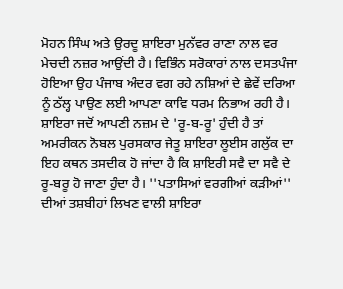ਮੋਹਨ ਸਿੰਘ ਅਤੇ ਉਰਦੂ ਸ਼ਾਇਰਾ ਮੁਨੱਵਰ ਰਾਣਾ ਨਾਲ ਵਰ ਮੇਚਦੀ ਨਜ਼ਰ ਆਉਂਦੀ ਹੈ। ਵਿਭਿੰਨ ਸਰੋਕਾਰਾਂ ਨਾਲ ਦਸਤਪੰਜਾ ਹੋਇਆ ਉਹ ਪੰਜਾਬ ਅੰਦਰ ਵਗ ਰਹੇ ਨਸ਼ਿਆਂ ਦੇ ਛੇਵੇਂ ਦਰਿਆ ਨੂੰ ਠੱਲ੍ਹ ਪਾਉਣ ਲਈ ਆਪਣਾ ਕਾਵਿ ਧਰਮ ਨਿਭਾਅ ਰਹੀ ਹੈ। ਸ਼ਾਇਰਾ ਜਦੋਂ ਆਪਣੀ ਨਜ਼ਮ ਦੇ 'ਰੂ-ਬ-ਰੂ' ਹੁੰਦੀ ਹੈ ਤਾਂ ਅਮਰੀਕਨ ਨੋਬਲ ਪੁਰਸਕਾਰ ਜੇਤੂ ਸ਼ਾਇਰਾ ਲੂਈਸ ਗਲੁੱਕ ਦਾ ਇਹ ਕਥਨ ਤਸਦੀਕ ਹੋ ਜਾਂਦਾ ਹੈ ਕਿ ਸ਼ਾਇਰੀ ਸਵੈ ਦਾ ਸਵੈ ਦੇ ਰੂ-ਬਰੂ ਹੋ ਜਾਣਾ ਹੁੰਦਾ ਹੈ। ''ਪਤਾਸਿਆਂ ਵਰਗੀਆਂ ਕੜੀਆਂ'' ਦੀਆਂ ਤਸ਼ਬੀਹਾਂ ਲਿਖਣ ਵਾਲੀ ਸ਼ਾਇਰਾ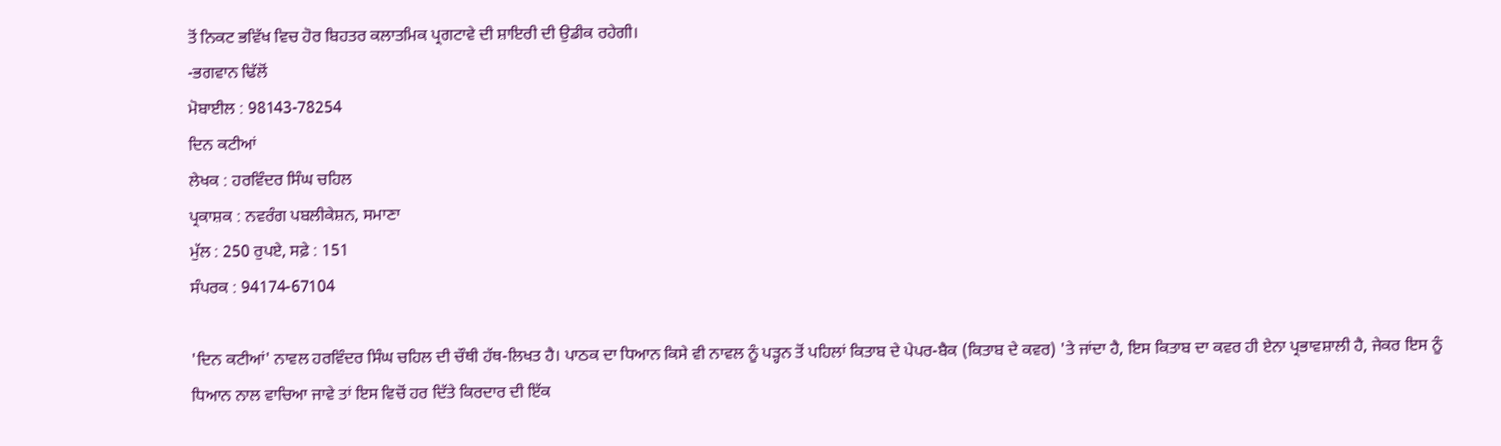ਤੋਂ ਨਿਕਟ ਭਵਿੱਖ ਵਿਚ ਹੋਰ ਬਿਹਤਰ ਕਲਾਤਮਿਕ ਪ੍ਰਗਟਾਵੇ ਦੀ ਸ਼ਾਇਰੀ ਦੀ ਉਡੀਕ ਰਹੇਗੀ।
-ਭਗਵਾਨ ਢਿੱਲੋਂ
ਮੋਬਾਈਲ : 98143-78254
ਦਿਨ ਕਟੀਆਂ
ਲੇਖਕ : ਹਰਵਿੰਦਰ ਸਿੰਘ ਚਹਿਲ
ਪ੍ਰਕਾਸ਼ਕ : ਨਵਰੰਗ ਪਬਲੀਕੇਸ਼ਨ, ਸਮਾਣਾ
ਮੁੱਲ : 250 ਰੁਪਏ, ਸਫ਼ੇ : 151
ਸੰਪਰਕ : 94174-67104

'ਦਿਨ ਕਟੀਆਂ' ਨਾਵਲ ਹਰਵਿੰਦਰ ਸਿੰਘ ਚਹਿਲ ਦੀ ਚੌਥੀ ਹੱਥ-ਲਿਖਤ ਹੈ। ਪਾਠਕ ਦਾ ਧਿਆਨ ਕਿਸੇ ਵੀ ਨਾਵਲ ਨੂੰ ਪੜ੍ਹਨ ਤੋਂ ਪਹਿਲਾਂ ਕਿਤਾਬ ਦੇ ਪੇਪਰ-ਬੈਕ (ਕਿਤਾਬ ਦੇ ਕਵਰ) 'ਤੇ ਜਾਂਦਾ ਹੈ, ਇਸ ਕਿਤਾਬ ਦਾ ਕਵਰ ਹੀ ਏਨਾ ਪ੍ਰਭਾਵਸ਼ਾਲੀ ਹੈ, ਜੇਕਰ ਇਸ ਨੂੰ ਧਿਆਨ ਨਾਲ ਵਾਚਿਆ ਜਾਵੇ ਤਾਂ ਇਸ ਵਿਚੋਂ ਹਰ ਦਿੱਤੇ ਕਿਰਦਾਰ ਦੀ ਇੱਕ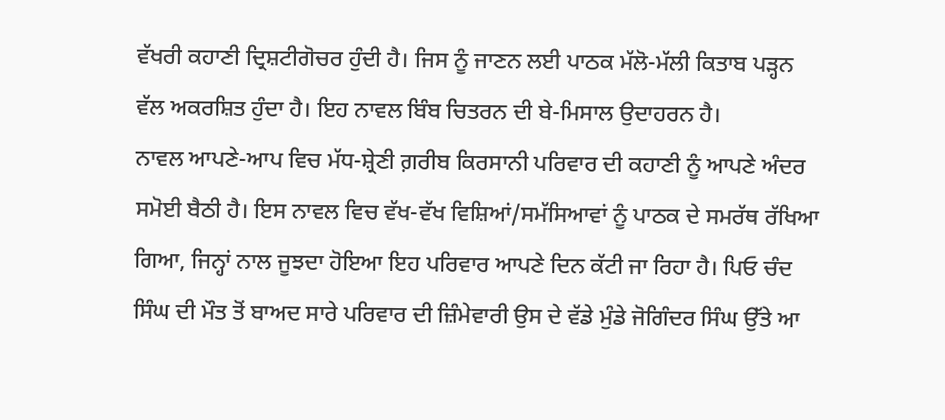ਵੱਖਰੀ ਕਹਾਣੀ ਦ੍ਰਿਸ਼ਟੀਗੋਚਰ ਹੁੰਦੀ ਹੈ। ਜਿਸ ਨੂੰ ਜਾਣਨ ਲਈ ਪਾਠਕ ਮੱਲੋ-ਮੱਲੀ ਕਿਤਾਬ ਪੜ੍ਹਨ ਵੱਲ ਅਕਰਸ਼ਿਤ ਹੁੰਦਾ ਹੈ। ਇਹ ਨਾਵਲ ਬਿੰਬ ਚਿਤਰਨ ਦੀ ਬੇ-ਮਿਸਾਲ ਉਦਾਹਰਨ ਹੈ।
ਨਾਵਲ ਆਪਣੇ-ਆਪ ਵਿਚ ਮੱਧ-ਸ਼੍ਰੇਣੀ ਗ਼ਰੀਬ ਕਿਰਸਾਨੀ ਪਰਿਵਾਰ ਦੀ ਕਹਾਣੀ ਨੂੰ ਆਪਣੇ ਅੰਦਰ ਸਮੋਈ ਬੈਠੀ ਹੈ। ਇਸ ਨਾਵਲ ਵਿਚ ਵੱਖ-ਵੱਖ ਵਿਸ਼ਿਆਂ/ਸਮੱਸਿਆਵਾਂ ਨੂੰ ਪਾਠਕ ਦੇ ਸਮਰੱਥ ਰੱਖਿਆ ਗਿਆ, ਜਿਨ੍ਹਾਂ ਨਾਲ ਜੂਝਦਾ ਹੋਇਆ ਇਹ ਪਰਿਵਾਰ ਆਪਣੇ ਦਿਨ ਕੱਟੀ ਜਾ ਰਿਹਾ ਹੈ। ਪਿਓ ਚੰਦ ਸਿੰਘ ਦੀ ਮੌਤ ਤੋਂ ਬਾਅਦ ਸਾਰੇ ਪਰਿਵਾਰ ਦੀ ਜ਼ਿੰਮੇਵਾਰੀ ਉਸ ਦੇ ਵੱਡੇ ਮੁੰਡੇ ਜੋਗਿੰਦਰ ਸਿੰਘ ਉੱਤੇ ਆ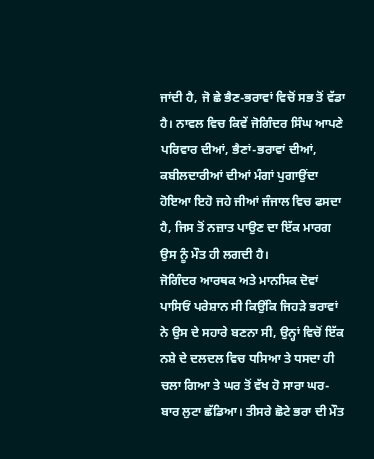ਜਾਂਦੀ ਹੈ, ਜੋ ਛੇ ਭੈਣ-ਭਰਾਵਾਂ ਵਿਚੋਂ ਸਭ ਤੋਂ ਵੱਡਾ ਹੈ। ਨਾਵਲ ਵਿਚ ਕਿਵੇਂ ਜੋਗਿੰਦਰ ਸਿੰਘ ਆਪਣੇ ਪਰਿਵਾਰ ਦੀਆਂ, ਭੈਣਾਂ-ਭਰਾਵਾਂ ਦੀਆਂ, ਕਬੀਲਦਾਰੀਆਂ ਦੀਆਂ ਮੰਗਾਂ ਪੁਗਾਉਂਦਾ ਹੋਇਆ ਇਹੋ ਜਹੇ ਜੀਆਂ ਜੰਜਾਲ ਵਿਚ ਫਸਦਾ ਹੈ, ਜਿਸ ਤੋਂ ਨਜ਼ਾਤ ਪਾਉਣ ਦਾ ਇੱਕ ਮਾਰਗ ਉਸ ਨੂੰ ਮੌਤ ਹੀ ਲਗਦੀ ਹੈ।
ਜੋਗਿੰਦਰ ਆਰਥਕ ਅਤੇ ਮਾਨਸਿਕ ਦੋਵਾਂ ਪਾਸਿਓਂ ਪਰੇਸ਼ਾਨ ਸੀ ਕਿਉਂਕਿ ਜਿਹੜੇ ਭਰਾਵਾਂ ਨੇ ਉਸ ਦੇ ਸਹਾਰੇ ਬਣਨਾ ਸੀ, ਉਨ੍ਹਾਂ ਵਿਚੋਂ ਇੱਕ ਨਸ਼ੇ ਦੇ ਦਲਦਲ ਵਿਚ ਧਸਿਆ ਤੇ ਧਸਦਾ ਹੀ ਚਲਾ ਗਿਆ ਤੇ ਘਰ ਤੋਂ ਵੱਖ ਹੋ ਸਾਰਾ ਘਰ-ਬਾਰ ਲੁਟਾ ਛੱਡਿਆ। ਤੀਸਰੇ ਛੋਟੇ ਭਰਾ ਦੀ ਮੌਤ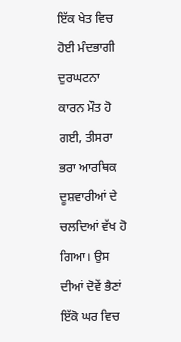ਇੱਕ ਖੇਤ ਵਿਚ ਹੋਈ ਮੰਦਭਾਗੀ ਦੁਰਘਟਨਾ ਕਾਰਨ ਮੌਤ ਹੋ ਗਈ, ਤੀਸਰਾ ਭਰਾ ਆਰਥਿਕ ਦੂਸ਼ਵਾਰੀਆਂ ਦੇ ਚਲਦਿਆਂ ਵੱਖ ਹੋ ਗਿਆ। ਉਸ ਦੀਆਂ ਦੋਵੇਂ ਭੈਣਾਂ ਇੱਕੋ ਘਰ ਵਿਚ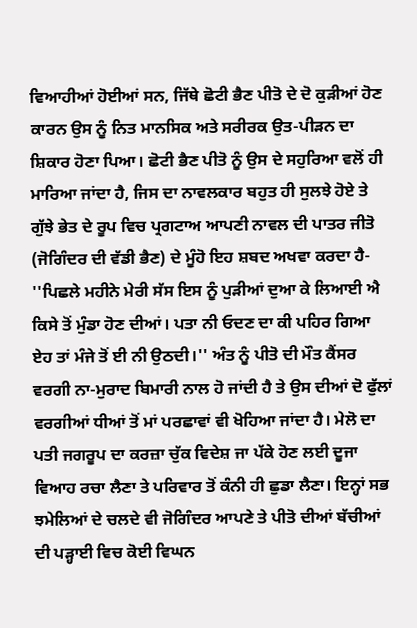ਵਿਆਹੀਆਂ ਹੋਈਆਂ ਸਨ, ਜਿੱਥੇ ਛੋਟੀ ਭੈਣ ਪੀਤੋ ਦੇ ਦੋ ਕੁੜੀਆਂ ਹੋਣ ਕਾਰਨ ਉਸ ਨੂੰ ਨਿਤ ਮਾਨਸਿਕ ਅਤੇ ਸਰੀਰਕ ਉਤ-ਪੀੜਨ ਦਾ ਸ਼ਿਕਾਰ ਹੋਣਾ ਪਿਆ। ਛੋਟੀ ਭੈਣ ਪੀਤੋ ਨੂੰ ਉਸ ਦੇ ਸਹੁਰਿਆ ਵਲੋਂ ਹੀ ਮਾਰਿਆ ਜਾਂਦਾ ਹੈ, ਜਿਸ ਦਾ ਨਾਵਲਕਾਰ ਬਹੁਤ ਹੀ ਸੁਲਝੇ ਹੋਏ ਤੇ ਗੁੱਝੇ ਭੇਤ ਦੇ ਰੂਪ ਵਿਚ ਪ੍ਰਗਟਾਅ ਆਪਣੀ ਨਾਵਲ ਦੀ ਪਾਤਰ ਜੀਤੋ (ਜੋਗਿੰਦਰ ਦੀ ਵੱਡੀ ਭੈਣ) ਦੇ ਮੂੰਹੋ ਇਹ ਸ਼ਬਦ ਅਖਵਾ ਕਰਦਾ ਹੈ- ''ਪਿਛਲੇ ਮਹੀਨੇ ਮੇਰੀ ਸੱਸ ਇਸ ਨੂੰ ਪੁੜੀਆਂ ਦੁਆ ਕੇ ਲਿਆਈ ਐ ਕਿਸੇ ਤੋਂ ਮੁੰਡਾ ਹੋਣ ਦੀਆਂ। ਪਤਾ ਨੀ ਓਦਣ ਦਾ ਕੀ ਪਹਿਰ ਗਿਆ ਏਹ ਤਾਂ ਮੰਜੇ ਤੋਂ ਈ ਨੀ ਉਠਦੀ।'' ਅੰਤ ਨੂੰ ਪੀਤੋ ਦੀ ਮੌਤ ਕੈਂਸਰ ਵਰਗੀ ਨਾ-ਮੁਰਾਦ ਬਿਮਾਰੀ ਨਾਲ ਹੋ ਜਾਂਦੀ ਹੈ ਤੇ ਉਸ ਦੀਆਂ ਦੋ ਫੁੱਲਾਂ ਵਰਗੀਆਂ ਧੀਆਂ ਤੋਂ ਮਾਂ ਪਰਛਾਵਾਂ ਵੀ ਖੋਹਿਆ ਜਾਂਦਾ ਹੈ। ਮੇਲੋ ਦਾ ਪਤੀ ਜਗਰੂਪ ਦਾ ਕਰਜ਼ਾ ਚੁੱਕ ਵਿਦੇਸ਼ ਜਾ ਪੱਕੇ ਹੋਣ ਲਈ ਦੂਜਾ ਵਿਆਹ ਰਚਾ ਲੈਣਾ ਤੇ ਪਰਿਵਾਰ ਤੋਂ ਕੰਨੀ ਹੀ ਛੁਡਾ ਲੈਣਾ। ਇਨ੍ਹਾਂ ਸਭ ਝਮੇਲਿਆਂ ਦੇ ਚਲਦੇ ਵੀ ਜੋਗਿੰਦਰ ਆਪਣੇ ਤੇ ਪੀਤੋ ਦੀਆਂ ਬੱਚੀਆਂ ਦੀ ਪੜ੍ਹਾਈ ਵਿਚ ਕੋਈ ਵਿਘਨ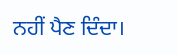ਨਹੀਂ ਪੈਣ ਦਿੰਦਾ।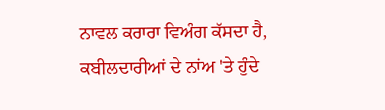ਨਾਵਲ ਕਰਾਰਾ ਵਿਅੰਗ ਕੱਸਦਾ ਹੈ, ਕਬੀਲਦਾਰੀਆਂ ਦੇ ਨਾਂਅ 'ਤੇ ਹੁੰਦੇ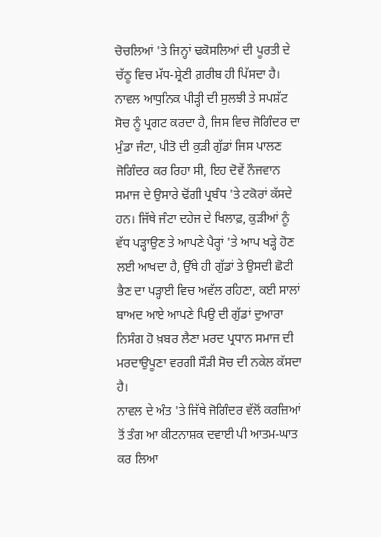ਚੋਚਲਿਆਂ 'ਤੇ ਜਿਨ੍ਹਾਂ ਢਕੋਸਲਿਆਂ ਦੀ ਪੂਰਤੀ ਦੇ ਚੱਠੂ ਵਿਚ ਮੱਧ-ਸ਼੍ਰੇਣੀ ਗ਼ਰੀਬ ਹੀ ਪਿੱਸਦਾ ਹੈ।
ਨਾਵਲ ਆਧੁਨਿਕ ਪੀੜ੍ਹੀ ਦੀ ਸੁਲਝੀ ਤੇ ਸਪਸ਼ੱਟ ਸੋਚ ਨੂੰ ਪ੍ਰਗਟ ਕਰਦਾ ਹੈ, ਜਿਸ ਵਿਚ ਜੋਗਿੰਦਰ ਦਾ ਮੁੰਡਾ ਜੰਟਾ, ਪੀਤੋ ਦੀ ਕੁੜੀ ਗੁੱਡਾਂ ਜਿਸ ਪਾਲਣ ਜੋਗਿੰਦਰ ਕਰ ਰਿਹਾ ਸੀ, ਇਹ ਦੋਵੇਂ ਨੌਜਵਾਨ ਸਮਾਜ ਦੇ ਉਸਾਰੇ ਢੋਂਗੀ ਪ੍ਰਬੰਧ 'ਤੇ ਟਕੋਰਾਂ ਕੱਸਦੇ ਹਨ। ਜਿੱਥੇ ਜੰਟਾ ਦਹੇਜ ਦੇ ਖਿਲਾਫ਼, ਕੁੜੀਆਂ ਨੂੰ ਵੱਧ ਪੜ੍ਹਾਉਣ ਤੇ ਆਪਣੇ ਪੈਰ੍ਹਾਂ 'ਤੇ ਆਪ ਖੜ੍ਹੇ ਹੋਣ ਲਈ ਆਖਦਾ ਹੈ, ਉੱਥੇ ਹੀ ਗੁੱਡਾਂ ਤੇ ਉਸਦੀ ਛੋਟੀ ਭੈਣ ਦਾ ਪੜ੍ਹਾਈ ਵਿਚ ਅਵੱਲ ਰਹਿਣਾ, ਕਈ ਸਾਲਾਂ ਬਾਅਦ ਆਏ ਆਪਣੇ ਪਿਉ ਦੀ ਗੁੱਡਾਂ ਦੁਆਰਾ ਨਿਸੰਗ ਹੋ ਖ਼ਬਰ ਲੈਣਾ ਮਰਦ ਪ੍ਰਧਾਨ ਸਮਾਜ ਦੀ ਮਰਦਾਉਪੂਣਾ ਵਰਗੀ ਸੌੜੀ ਸੋਚ ਦੀ ਨਕੇਲ ਕੱਸਦਾ ਹੈ।
ਨਾਵਲ ਦੇ ਅੰਤ 'ਤੇ ਜਿੱਥੇ ਜੋਗਿੰਦਰ ਵੱਲੋਂ ਕਰਜ਼ਿਆਂ ਤੋਂ ਤੰਗ ਆ ਕੀਟਨਾਸ਼ਕ ਦਵਾਈ ਪੀ ਆਤਮ-ਘਾਤ ਕਰ ਲਿਆ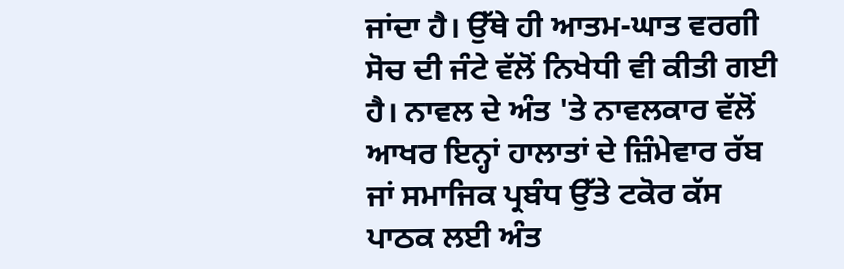ਜਾਂਦਾ ਹੈ। ਉੱਥੇ ਹੀ ਆਤਮ-ਘਾਤ ਵਰਗੀ ਸੋਚ ਦੀ ਜੰਟੇ ਵੱਲੋਂ ਨਿਖੇਧੀ ਵੀ ਕੀਤੀ ਗਈ ਹੈ। ਨਾਵਲ ਦੇ ਅੰਤ 'ਤੇ ਨਾਵਲਕਾਰ ਵੱਲੋਂ ਆਖਰ ਇਨ੍ਹਾਂ ਹਾਲਾਤਾਂ ਦੇ ਜ਼ਿੰਮੇਵਾਰ ਰੱਬ ਜਾਂ ਸਮਾਜਿਕ ਪ੍ਰਬੰਧ ਉੱਤੇ ਟਕੋਰ ਕੱਸ ਪਾਠਕ ਲਈ ਅੰਤ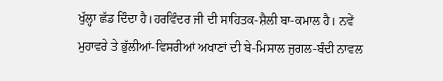ਖੁੱਲ੍ਹਾ ਛੱਡ ਦਿੰਦਾ ਹੈ।ਹਰਵਿੰਦਰ ਜੀ ਦੀ ਸਾਹਿਤਕ-ਸ਼ੈਲੀ ਬਾ-ਕਮਾਲ ਹੈ। ਨਵੇਂ ਮੁਹਾਵਰੇ ਤੇ ਭੁੱਲੀਆਂ-ਵਿਸਰੀਆਂ ਅਖਾਣਾਂ ਦੀ ਬੇ-ਮਿਸਾਲ ਜੁਗਲ-ਬੰਦੀ ਨਾਵਲ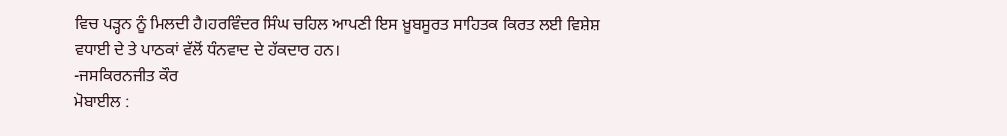ਵਿਚ ਪੜ੍ਹਨ ਨੂੰ ਮਿਲਦੀ ਹੈ।ਹਰਵਿੰਦਰ ਸਿੰਘ ਚਹਿਲ ਆਪਣੀ ਇਸ ਖ਼ੂਬਸੂਰਤ ਸਾਹਿਤਕ ਕਿਰਤ ਲਈ ਵਿਸ਼ੇਸ਼ ਵਧਾਈ ਦੇ ਤੇ ਪਾਠਕਾਂ ਵੱਲੋਂ ਧੰਨਵਾਦ ਦੇ ਹੱਕਦਾਰ ਹਨ।
-ਜਸਕਿਰਨਜੀਤ ਕੌਰ
ਮੋਬਾਈਲ :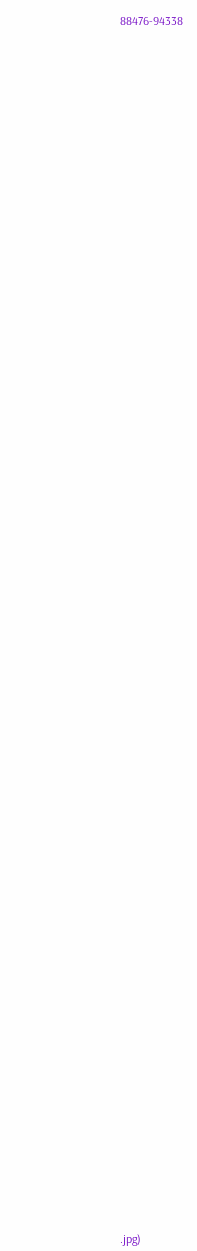88476-94338






















































































.jpg)